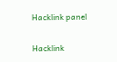Hacklink panel

Hacklink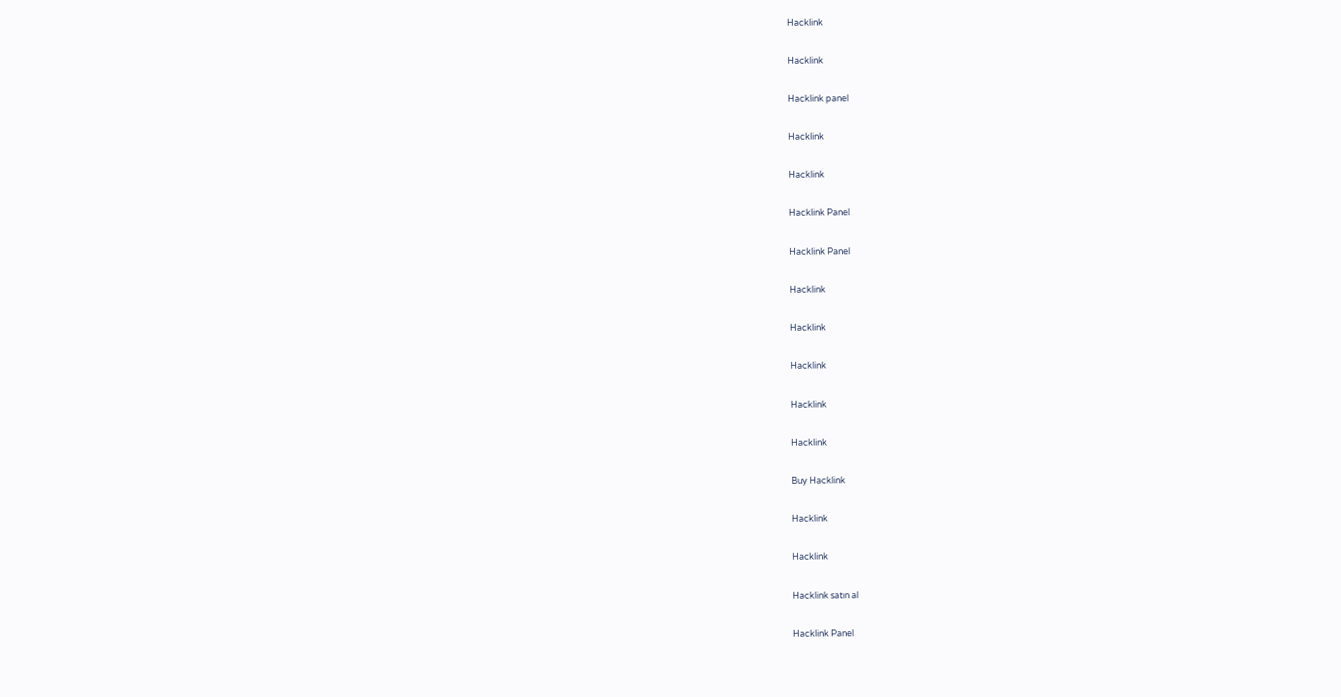Hacklink

Hacklink

Hacklink panel

Hacklink

Hacklink

Hacklink Panel

Hacklink Panel

Hacklink

Hacklink

Hacklink

Hacklink

Hacklink

Buy Hacklink

Hacklink

Hacklink

Hacklink satın al

Hacklink Panel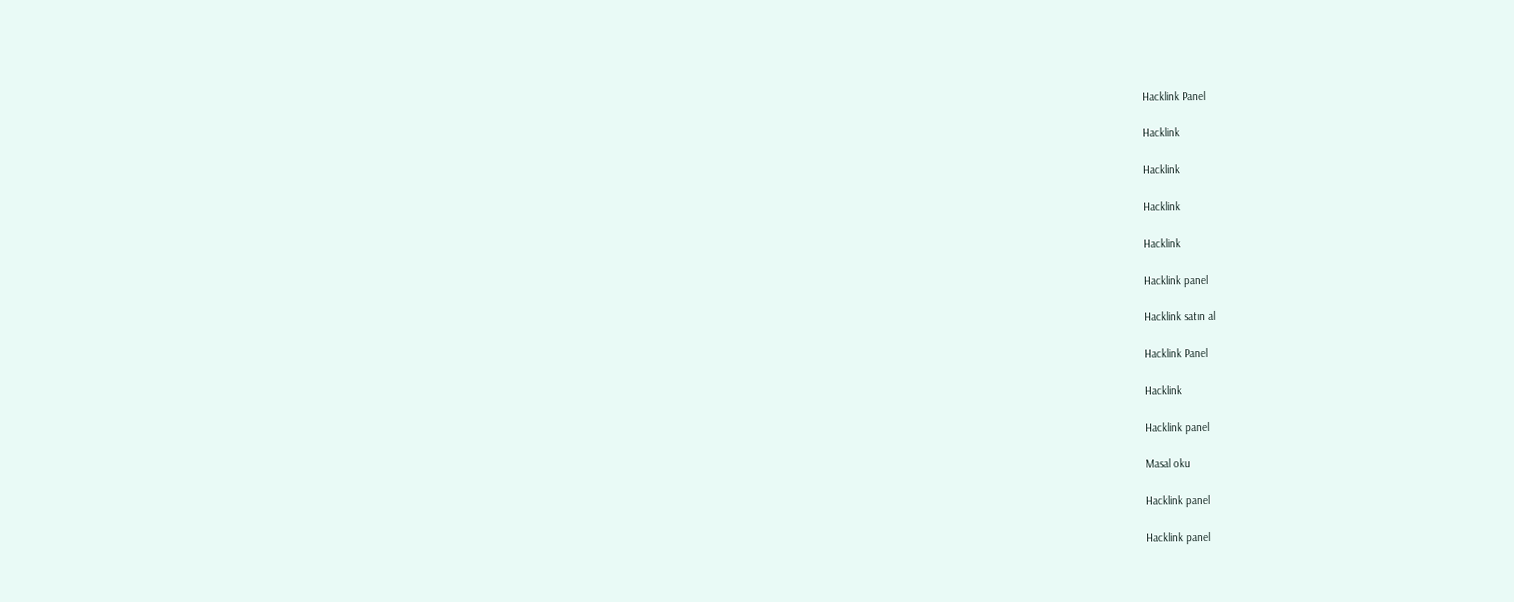Hacklink Panel

Hacklink

Hacklink

Hacklink

Hacklink

Hacklink panel

Hacklink satın al

Hacklink Panel

Hacklink

Hacklink panel

Masal oku

Hacklink panel

Hacklink panel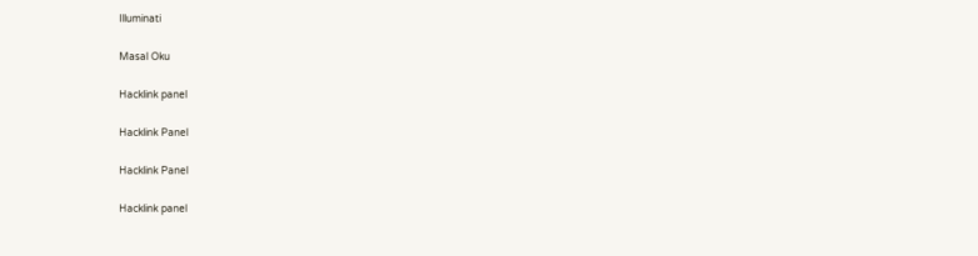Illuminati

Masal Oku

Hacklink panel

Hacklink Panel

Hacklink Panel

Hacklink panel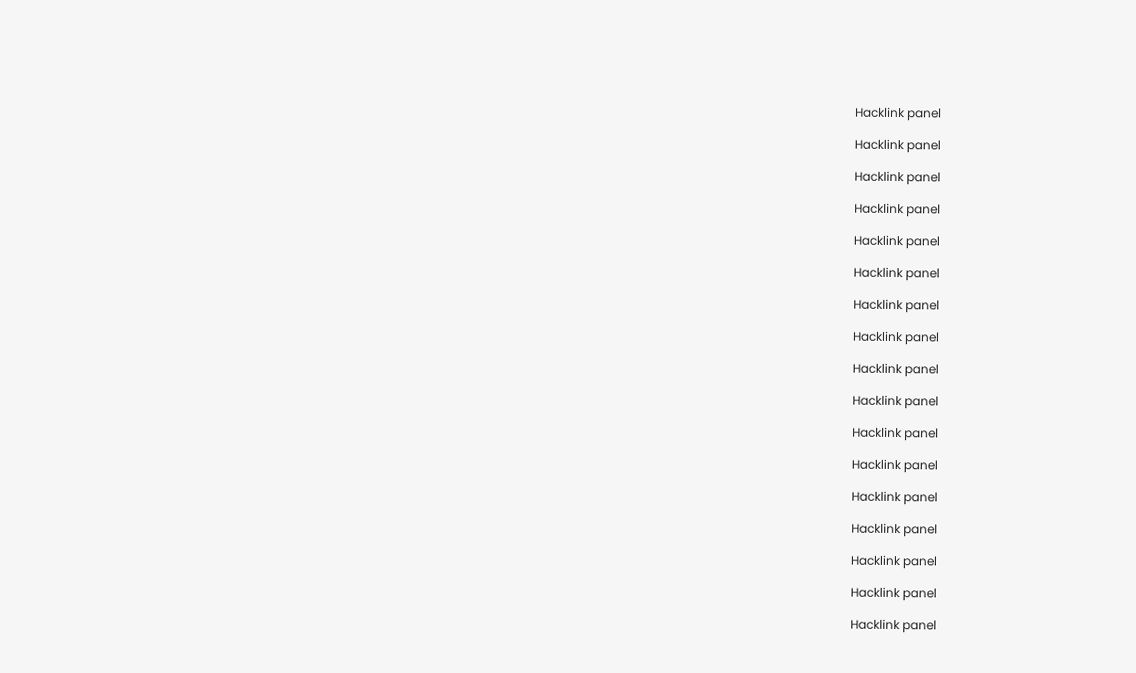Hacklink panel

Hacklink panel

Hacklink panel

Hacklink panel

Hacklink panel

Hacklink panel

Hacklink panel

Hacklink panel

Hacklink panel

Hacklink panel

Hacklink panel

Hacklink panel

Hacklink panel

Hacklink panel

Hacklink panel

Hacklink panel

Hacklink panel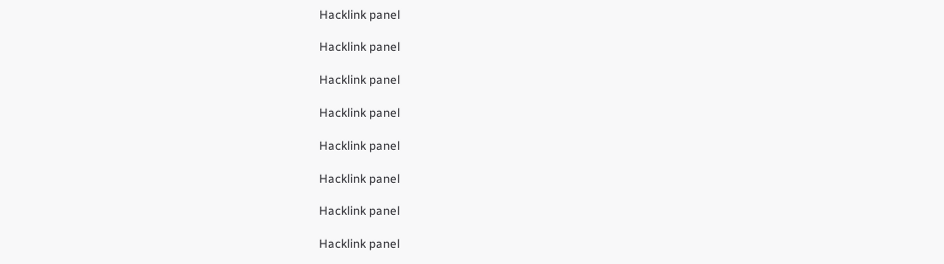Hacklink panel

Hacklink panel

Hacklink panel

Hacklink panel

Hacklink panel

Hacklink panel

Hacklink panel

Hacklink panel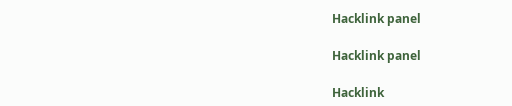Hacklink panel

Hacklink panel

Hacklink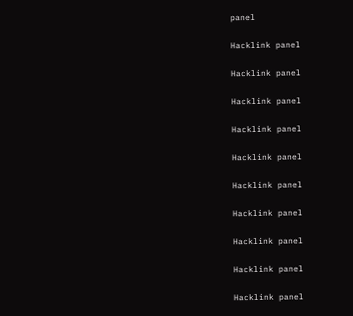panel

Hacklink panel

Hacklink panel

Hacklink panel

Hacklink panel

Hacklink panel

Hacklink panel

Hacklink panel

Hacklink panel

Hacklink panel

Hacklink panel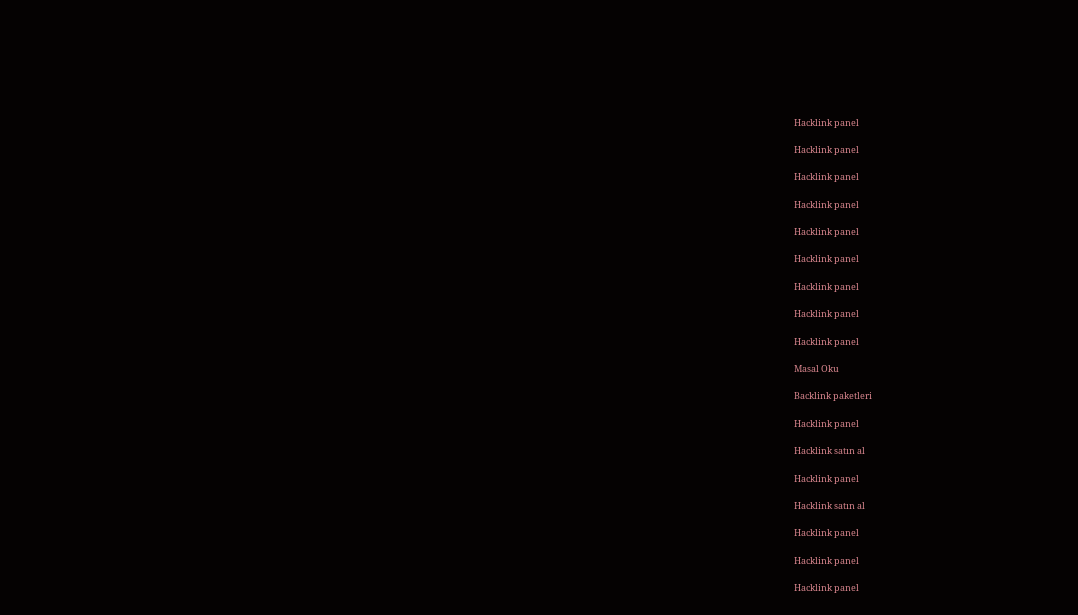Hacklink panel

Hacklink panel

Hacklink panel

Hacklink panel

Hacklink panel

Hacklink panel

Hacklink panel

Hacklink panel

Hacklink panel

Masal Oku

Backlink paketleri

Hacklink panel

Hacklink satın al

Hacklink panel

Hacklink satın al

Hacklink panel

Hacklink panel

Hacklink panel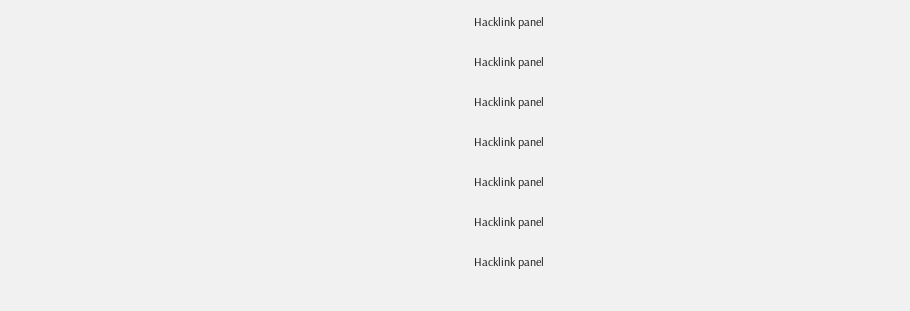Hacklink panel

Hacklink panel

Hacklink panel

Hacklink panel

Hacklink panel

Hacklink panel

Hacklink panel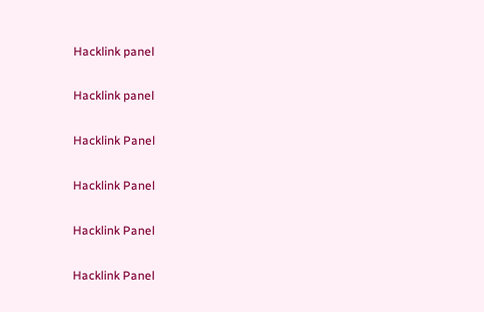Hacklink panel

Hacklink panel

Hacklink Panel

Hacklink Panel

Hacklink Panel

Hacklink Panel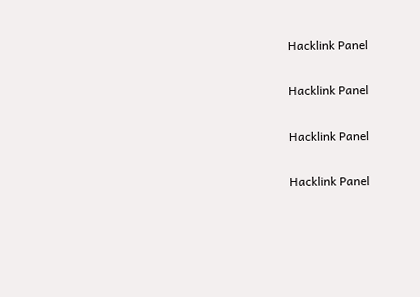Hacklink Panel

Hacklink Panel

Hacklink Panel

Hacklink Panel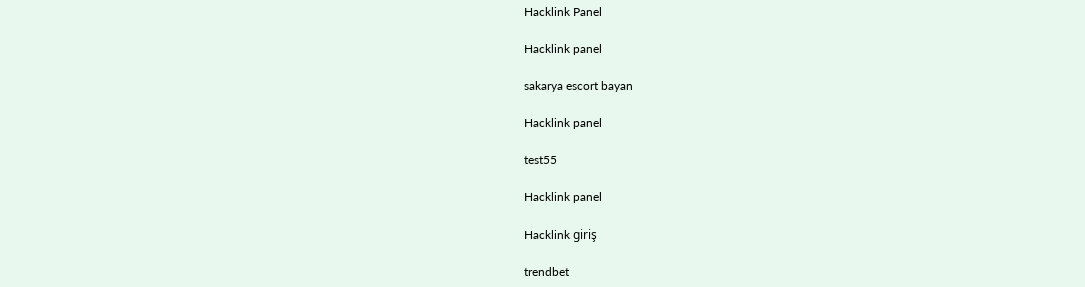Hacklink Panel

Hacklink panel

sakarya escort bayan

Hacklink panel

test55

Hacklink panel

Hacklink giriş

trendbet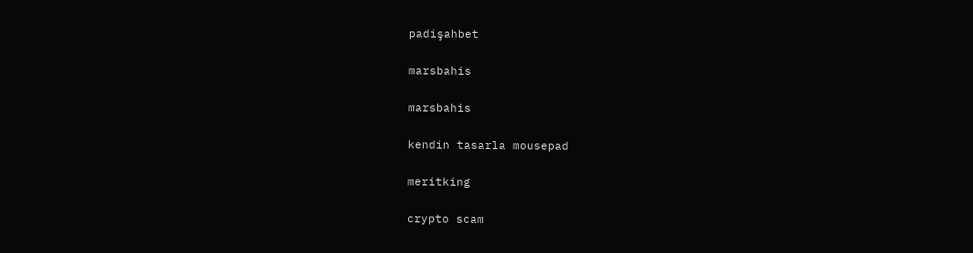padişahbet

marsbahis

marsbahis

kendin tasarla mousepad

meritking

crypto scam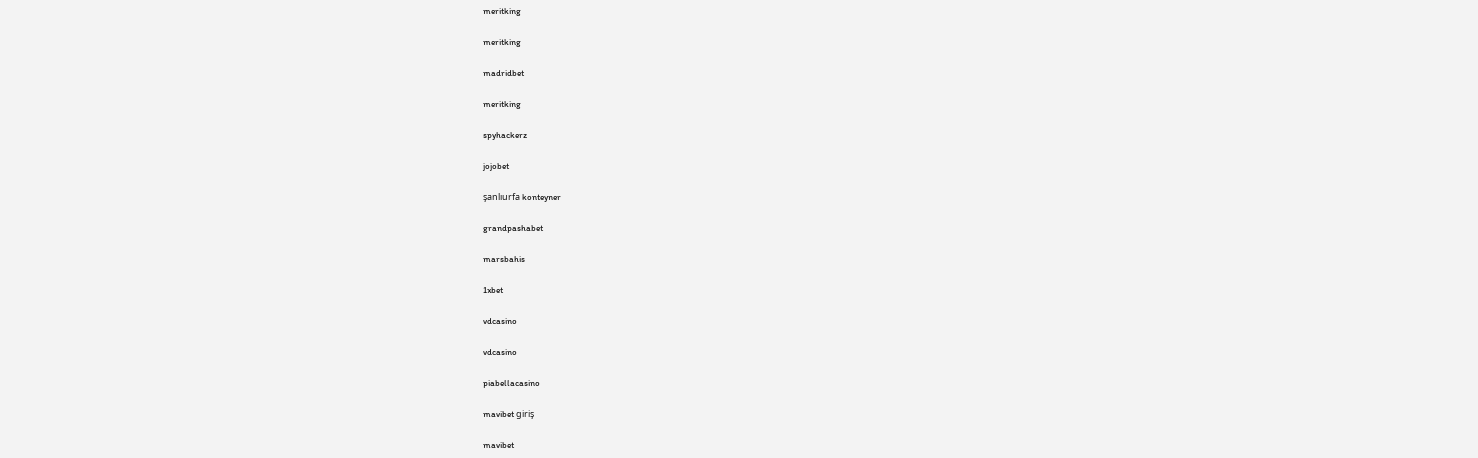meritking

meritking

madridbet

meritking

spyhackerz

jojobet

şanlıurfa konteyner

grandpashabet

marsbahis

1xbet

vdcasino

vdcasino

piabellacasino

mavibet giriş

mavibet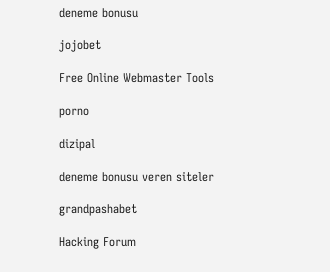deneme bonusu

jojobet

Free Online Webmaster Tools

porno

dizipal

deneme bonusu veren siteler

grandpashabet

Hacking Forum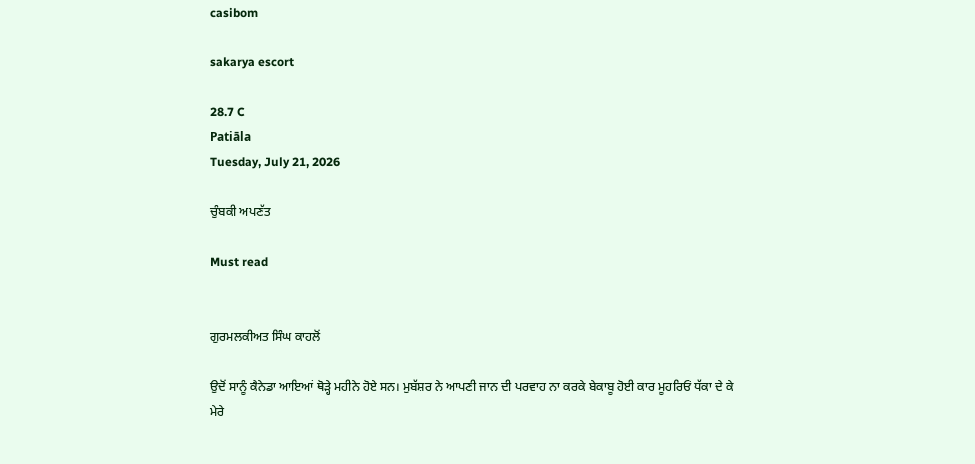casibom

sakarya escort

28.7 C
Patiāla
Tuesday, July 21, 2026

ਚੁੰਬਕੀ ਅਪਣੱਤ

Must read


ਗੁਰਮਲਕੀਅਤ ਸਿੰਘ ਕਾਹਲੋਂ

ਉਦੋਂ ਸਾਨੂੰ ਕੈਨੇਡਾ ਆਇਆਂ ਥੋੜ੍ਹੇ ਮਹੀਨੇ ਹੋਏ ਸਨ। ਮੁਬੱਸ਼ਰ ਨੇ ਆਪਣੀ ਜਾਨ ਦੀ ਪਰਵਾਹ ਨਾ ਕਰਕੇ ਬੇਕਾਬੂ ਹੋਈ ਕਾਰ ਮੂਹਰਿਓਂ ਧੱਕਾ ਦੇ ਕੇ ਮੇਰੇ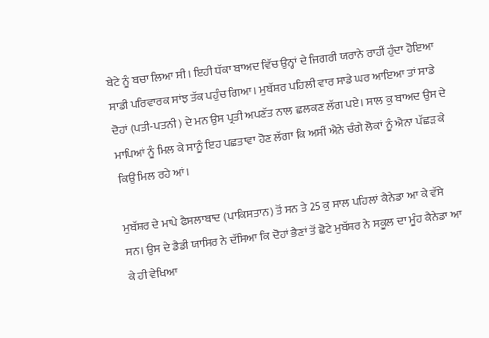ਬੇਟੇ ਨੂੰ ਬਚਾ ਲਿਆ ਸੀ। ਇਹੀ ਧੱਕਾ ਬਾਅਦ ਵਿੱਚ ਉਨ੍ਹਾਂ ਦੇ ਜਿਗਰੀ ਯਰਾਨੇ ਰਾਹੀਂ ਹੁੰਦਾ ਹੋਇਆ ਸਾਡੀ ਪਰਿਵਾਰਕ ਸਾਂਝ ਤੱਕ ਪਹੁੰਚ ਗਿਆ। ਮੁਬੱਸ਼ਰ ਪਹਿਲੀ ਵਾਰ ਸਾਡੇ ਘਰ ਆਇਆ ਤਾਂ ਸਾਡੇ ਦੋਹਾਂ (ਪਤੀ-ਪਤਨੀ) ਦੇ ਮਨ ਉਸ ਪ੍ਰਤੀ ਅਪਣੱਤ ਨਾਲ ਛਲਕਣ ਲੱਗ ਪਏ। ਸਾਲ ਕੁ ਬਾਅਦ ਉਸ ਦੇ ਮਾਪਿਆਂ ਨੂੰ ਮਿਲ ਕੇ ਸਾਨੂੰ ਇਹ ਪਛਤਾਵਾ ਹੋਣ ਲੱਗਾ ਕਿ ਅਸੀਂ ਐਨੇ ਚੰਗੇ ਲੋਕਾਂ ਨੂੰ ਐਨਾ ਪੱਛੜ ਕੇ ਕਿਉਂ ਮਿਲ ਰਹੇ ਆਂ।

ਮੁਬੱਸ਼ਰ ਦੇ ਮਾਪੇ ਫੈਸਲਾਬਾਦ (ਪਾਕਿਸਤਾਨ) ਤੋਂ ਸਨ ਤੇ 25 ਕੁ ਸਾਲ ਪਹਿਲਾਂ ਕੈਨੇਡਾ ਆ ਕੇ ਵੱਸੇ ਸਨ। ਉਸ ਦੇ ਡੈਡੀ ਯਾਸਿਰ ਨੇ ਦੱਸਿਆ ਕਿ ਦੋਹਾਂ ਭੈਣਾਂ ਤੋਂ ਛੋਟੇ ਮੁਬੱਸ਼ਰ ਨੇ ਸਕੂਲ ਦਾ ਮੂੰਹ ਕੈਨੇਡਾ ਆ ਕੇ ਹੀ ਵੇਖਿਆ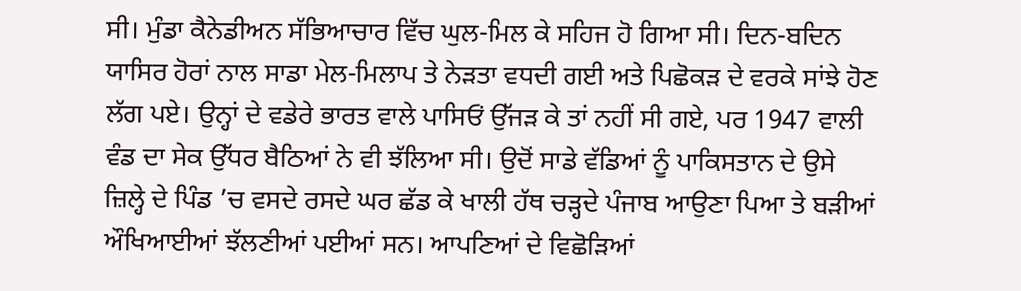ਸੀ। ਮੁੰਡਾ ਕੈਨੇਡੀਅਨ ਸੱਭਿਆਚਾਰ ਵਿੱਚ ਘੁਲ-ਮਿਲ ਕੇ ਸਹਿਜ ਹੋ ਗਿਆ ਸੀ। ਦਿਨ-ਬਦਿਨ ਯਾਸਿਰ ਹੋਰਾਂ ਨਾਲ ਸਾਡਾ ਮੇਲ-ਮਿਲਾਪ ਤੇ ਨੇੜਤਾ ਵਧਦੀ ਗਈ ਅਤੇ ਪਿਛੋਕੜ ਦੇ ਵਰਕੇ ਸਾਂਝੇ ਹੋਣ ਲੱਗ ਪਏ। ਉਨ੍ਹਾਂ ਦੇ ਵਡੇਰੇ ਭਾਰਤ ਵਾਲੇ ਪਾਸਿਓਂ ਉੱਜੜ ਕੇ ਤਾਂ ਨਹੀਂ ਸੀ ਗਏ, ਪਰ 1947 ਵਾਲੀ ਵੰਡ ਦਾ ਸੇਕ ਉੱਧਰ ਬੈਠਿਆਂ ਨੇ ਵੀ ਝੱਲਿਆ ਸੀ। ਉਦੋਂ ਸਾਡੇ ਵੱਡਿਆਂ ਨੂੰ ਪਾਕਿਸਤਾਨ ਦੇ ਉਸੇ ਜ਼ਿਲ੍ਹੇ ਦੇ ਪਿੰਡ ’ਚ ਵਸਦੇ ਰਸਦੇ ਘਰ ਛੱਡ ਕੇ ਖਾਲੀ ਹੱਥ ਚੜ੍ਹਦੇ ਪੰਜਾਬ ਆਉਣਾ ਪਿਆ ਤੇ ਬੜੀਆਂ ਔਖਿਆਈਆਂ ਝੱਲਣੀਆਂ ਪਈਆਂ ਸਨ। ਆਪਣਿਆਂ ਦੇ ਵਿਛੋੜਿਆਂ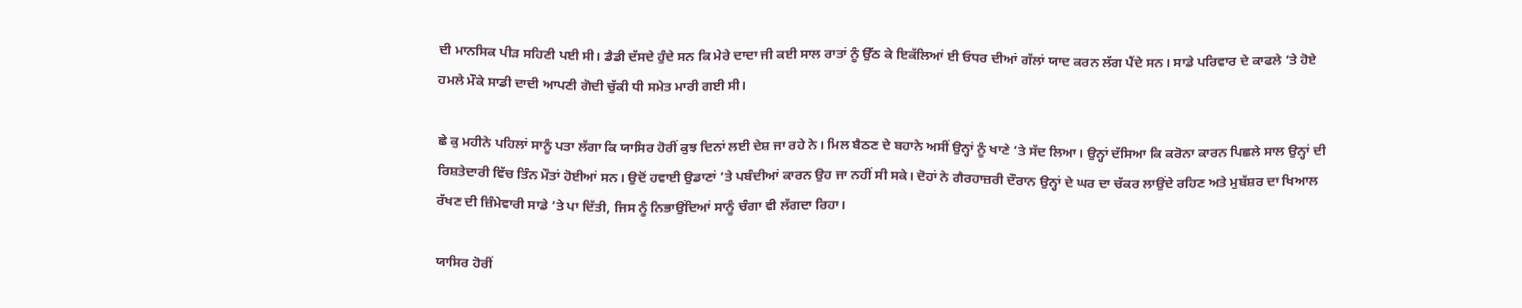ਦੀ ਮਾਨਸਿਕ ਪੀੜ ਸਹਿਣੀ ਪਈ ਸੀ। ਡੈਡੀ ਦੱਸਦੇ ਹੁੰਦੇ ਸਨ ਕਿ ਮੇਰੇ ਦਾਦਾ ਜੀ ਕਈ ਸਾਲ ਰਾਤਾਂ ਨੂੰ ਉੱਠ ਕੇ ਇਕੱਲਿਆਂ ਈ ਓਧਰ ਦੀਆਂ ਗੱਲਾਂ ਯਾਦ ਕਰਨ ਲੱਗ ਪੈਂਦੇ ਸਨ। ਸਾਡੇ ਪਰਿਵਾਰ ਦੇ ਕਾਫਲੇ ’ਤੇ ਹੋਏ ਹਮਲੇ ਮੌਕੇ ਸਾਡੀ ਦਾਦੀ ਆਪਣੀ ਗੋਦੀ ਚੁੱਕੀ ਧੀ ਸਮੇਤ ਮਾਰੀ ਗਈ ਸੀ।

ਛੇ ਕੁ ਮਹੀਨੇ ਪਹਿਲਾਂ ਸਾਨੂੰ ਪਤਾ ਲੱਗਾ ਕਿ ਯਾਸਿਰ ਹੋਰੀਂ ਕੁਝ ਦਿਨਾਂ ਲਈ ਦੇਸ਼ ਜਾ ਰਹੇ ਨੇ। ਮਿਲ ਬੈਠਣ ਦੇ ਬਹਾਨੇ ਅਸੀਂ ਉਨ੍ਹਾਂ ਨੂੰ ਖਾਣੇ ’ਤੇ ਸੱਦ ਲਿਆ। ਉਨ੍ਹਾਂ ਦੱਸਿਆ ਕਿ ਕਰੋਨਾ ਕਾਰਨ ਪਿਛਲੇ ਸਾਲ ਉਨ੍ਹਾਂ ਦੀ ਰਿਸ਼ਤੇਦਾਰੀ ਵਿੱਚ ਤਿੰਨ ਮੌਤਾਂ ਹੋਈਆਂ ਸਨ। ਉਦੋਂ ਹਵਾਈ ਉਡਾਣਾਂ ’ਤੇ ਪਬੰਦੀਆਂ ਕਾਰਨ ਉਹ ਜਾ ਨਹੀਂ ਸੀ ਸਕੇ। ਦੋਹਾਂ ਨੇ ਗੈਰਹਾਜ਼ਰੀ ਦੌਰਾਨ ਉਨ੍ਹਾਂ ਦੇ ਘਰ ਦਾ ਚੱਕਰ ਲਾਉਂਦੇ ਰਹਿਣ ਅਤੇ ਮੁਬੱਸ਼ਰ ਦਾ ਖਿਆਲ ਰੱਖਣ ਦੀ ਜ਼ਿੰਮੇਵਾਰੀ ਸਾਡੇ ’ਤੇ ਪਾ ਦਿੱਤੀ, ਜਿਸ ਨੂੰ ਨਿਭਾਉਂਦਿਆਂ ਸਾਨੂੰ ਚੰਗਾ ਵੀ ਲੱਗਦਾ ਰਿਹਾ।

ਯਾਸਿਰ ਹੋਰੀਂ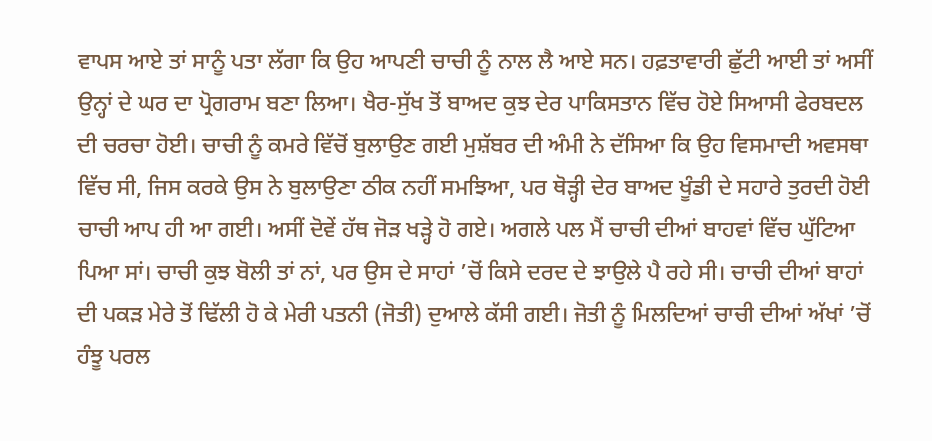ਵਾਪਸ ਆਏ ਤਾਂ ਸਾਨੂੰ ਪਤਾ ਲੱਗਾ ਕਿ ਉਹ ਆਪਣੀ ਚਾਚੀ ਨੂੰ ਨਾਲ ਲੈ ਆਏ ਸਨ। ਹਫ਼ਤਾਵਾਰੀ ਛੁੱਟੀ ਆਈ ਤਾਂ ਅਸੀਂ ਉਨ੍ਹਾਂ ਦੇ ਘਰ ਦਾ ਪ੍ਰੋਗਰਾਮ ਬਣਾ ਲਿਆ। ਖੈਰ-ਸੁੱਖ ਤੋਂ ਬਾਅਦ ਕੁਝ ਦੇਰ ਪਾਕਿਸਤਾਨ ਵਿੱਚ ਹੋਏ ਸਿਆਸੀ ਫੇਰਬਦਲ ਦੀ ਚਰਚਾ ਹੋਈ। ਚਾਚੀ ਨੂੰ ਕਮਰੇ ਵਿੱਚੋਂ ਬੁਲਾਉਣ ਗਈ ਮੁਸ਼ੱਬਰ ਦੀ ਅੰਮੀ ਨੇ ਦੱਸਿਆ ਕਿ ਉਹ ਵਿਸਮਾਦੀ ਅਵਸਥਾ ਵਿੱਚ ਸੀ, ਜਿਸ ਕਰਕੇ ਉਸ ਨੇ ਬੁਲਾਉਣਾ ਠੀਕ ਨਹੀਂ ਸਮਝਿਆ, ਪਰ ਥੋੜ੍ਹੀ ਦੇਰ ਬਾਅਦ ਖੂੰਡੀ ਦੇ ਸਹਾਰੇ ਤੁਰਦੀ ਹੋਈ ਚਾਚੀ ਆਪ ਹੀ ਆ ਗਈ। ਅਸੀਂ ਦੋਵੇਂ ਹੱਥ ਜੋੜ ਖੜ੍ਹੇ ਹੋ ਗਏ। ਅਗਲੇ ਪਲ ਮੈਂ ਚਾਚੀ ਦੀਆਂ ਬਾਹਵਾਂ ਵਿੱਚ ਘੁੱਟਿਆ ਪਿਆ ਸਾਂ। ਚਾਚੀ ਕੁਝ ਬੋਲੀ ਤਾਂ ਨਾਂ, ਪਰ ਉਸ ਦੇ ਸਾਹਾਂ ’ਚੋਂ ਕਿਸੇ ਦਰਦ ਦੇ ਝਾਉਲੇ ਪੈ ਰਹੇ ਸੀ। ਚਾਚੀ ਦੀਆਂ ਬਾਹਾਂ ਦੀ ਪਕੜ ਮੇਰੇ ਤੋਂ ਢਿੱਲੀ ਹੋ ਕੇ ਮੇਰੀ ਪਤਨੀ (ਜੋਤੀ) ਦੁਆਲੇ ਕੱਸੀ ਗਈ। ਜੋਤੀ ਨੂੰ ਮਿਲਦਿਆਂ ਚਾਚੀ ਦੀਆਂ ਅੱਖਾਂ ’ਚੋਂ ਹੰਝੂ ਪਰਲ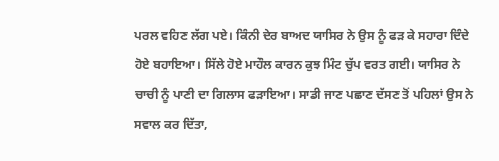ਪਰਲ ਵਹਿਣ ਲੱਗ ਪਏ। ਕਿੰਨੀ ਦੇਰ ਬਾਅਦ ਯਾਸਿਰ ਨੇ ਉਸ ਨੂੰ ਫੜ ਕੇ ਸਹਾਰਾ ਦਿੰਦੇ ਹੋਏ ਬਹਾਇਆ। ਸਿੱਲੇ ਹੋਏ ਮਾਹੌਲ ਕਾਰਨ ਕੁਝ ਮਿੰਟ ਚੁੱਪ ਵਰਤ ਗਈ। ਯਾਸਿਰ ਨੇ ਚਾਚੀ ਨੂੰ ਪਾਣੀ ਦਾ ਗਿਲਾਸ ਫੜਾਇਆ। ਸਾਡੀ ਜਾਣ ਪਛਾਣ ਦੱਸਣ ਤੋਂ ਪਹਿਲਾਂ ਉਸ ਨੇ ਸਵਾਲ ਕਰ ਦਿੱਤਾ,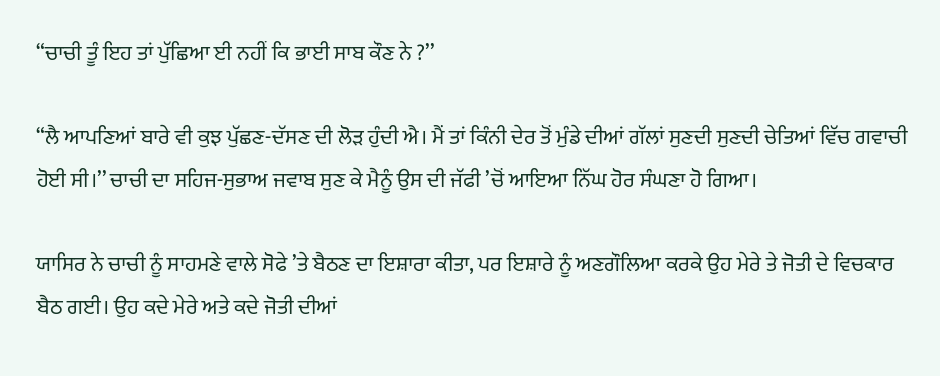“ਚਾਚੀ ਤੂੰ ਇਹ ਤਾਂ ਪੁੱਛਿਆ ਈ ਨਹੀਂ ਕਿ ਭਾਈ ਸਾਬ ਕੌਣ ਨੇ ?’’

“ਲੈ ਆਪਣਿਆਂ ਬਾਰੇ ਵੀ ਕੁਝ ਪੁੱਛਣ-ਦੱਸਣ ਦੀ ਲੋੜ ਹੁੰਦੀ ਐ। ਮੈਂ ਤਾਂ ਕਿੰਨੀ ਦੇਰ ਤੋਂ ਮੁੰਡੇ ਦੀਆਂ ਗੱਲਾਂ ਸੁਣਦੀ ਸੁਣਦੀ ਚੇਤਿਆਂ ਵਿੱਚ ਗਵਾਚੀ ਹੋਈ ਸੀ।’’ ਚਾਚੀ ਦਾ ਸਹਿਜ-ਸੁਭਾਅ ਜਵਾਬ ਸੁਣ ਕੇ ਮੈਨੂੰ ਉਸ ਦੀ ਜੱਫੀ ’ਚੋਂ ਆਇਆ ਨਿੱਘ ਹੋਰ ਸੰਘਣਾ ਹੋ ਗਿਆ।

ਯਾਸਿਰ ਨੇ ਚਾਚੀ ਨੂੰ ਸਾਹਮਣੇ ਵਾਲੇ ਸੋਫੇ ’ਤੇ ਬੈਠਣ ਦਾ ਇਸ਼ਾਰਾ ਕੀਤਾ, ਪਰ ਇਸ਼ਾਰੇ ਨੂੰ ਅਣਗੌਲਿਆ ਕਰਕੇ ਉਹ ਮੇਰੇ ਤੇ ਜੋਤੀ ਦੇ ਵਿਚਕਾਰ ਬੈਠ ਗਈ। ਉਹ ਕਦੇ ਮੇਰੇ ਅਤੇ ਕਦੇ ਜੋਤੀ ਦੀਆਂ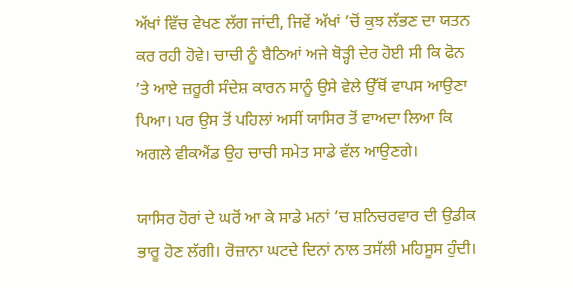ਅੱਖਾਂ ਵਿੱਚ ਵੇਖਣ ਲੱਗ ਜਾਂਦੀ, ਜਿਵੇਂ ਅੱਖਾਂ ’ਚੋਂ ਕੁਝ ਲੱਭਣ ਦਾ ਯਤਨ ਕਰ ਰਹੀ ਹੋਵੇ। ਚਾਚੀ ਨੂੰ ਬੈਠਿਆਂ ਅਜੇ ਥੋੜ੍ਹੀ ਦੇਰ ਹੋਈ ਸੀ ਕਿ ਫੋਨ ’ਤੇ ਆਏ ਜ਼ਰੂਰੀ ਸੰਦੇਸ਼ ਕਾਰਨ ਸਾਨੂੰ ਉਸੇ ਵੇਲੇ ਉੱਥੋਂ ਵਾਪਸ ਆਉਣਾ ਪਿਆ। ਪਰ ਉਸ ਤੋਂ ਪਹਿਲਾਂ ਅਸੀਂ ਯਾਸਿਰ ਤੋਂ ਵਾਅਦਾ ਲਿਆ ਕਿ ਅਗਲੇ ਵੀਕਐਂਡ ਉਹ ਚਾਚੀ ਸਮੇਤ ਸਾਡੇ ਵੱਲ ਆਉਣਗੇ।

ਯਾਸਿਰ ਹੋਰਾਂ ਦੇ ਘਰੋਂ ਆ ਕੇ ਸਾਡੇ ਮਨਾਂ ’ਚ ਸ਼ਨਿਚਰਵਾਰ ਦੀ ਉਡੀਕ ਭਾਰੂ ਹੋਣ ਲੱਗੀ। ਰੋਜ਼ਾਨਾ ਘਟਦੇ ਦਿਨਾਂ ਨਾਲ ਤਸੱਲੀ ਮਹਿਸੂਸ ਹੁੰਦੀ।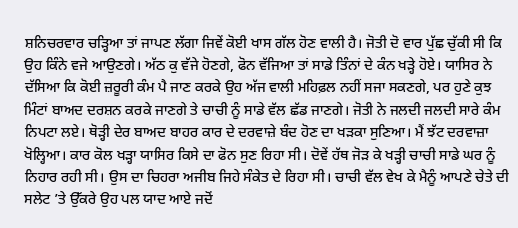ਸ਼ਨਿਚਰਵਾਰ ਚੜ੍ਹਿਆ ਤਾਂ ਜਾਪਣ ਲੱਗਾ ਜਿਵੇਂ ਕੋਈ ਖਾਸ ਗੱਲ ਹੋਣ ਵਾਲੀ ਹੈ। ਜੋਤੀ ਦੋ ਵਾਰ ਪੁੱਛ ਚੁੱਕੀ ਸੀ ਕਿ ਉਹ ਕਿੰਨੇ ਵਜੇ ਆਉਣਗੇ। ਅੱਠ ਕੁ ਵੱਜੇ ਹੋਣਗੇ, ਫੋਨ ਵੱਜਿਆ ਤਾਂ ਸਾਡੇ ਤਿੰਨਾਂ ਦੇ ਕੰਨ ਖੜ੍ਹੇ ਹੋਏ। ਯਾਸਿਰ ਨੇ ਦੱਸਿਆ ਕਿ ਕੋਈ ਜ਼ਰੂਰੀ ਕੰਮ ਪੈ ਜਾਣ ਕਰਕੇ ਉਹ ਅੱਜ ਵਾਲੀ ਮਹਿਫ਼ਲ ਨਹੀਂ ਸਜਾ ਸਕਣਗੇ, ਪਰ ਹੁਣੇ ਕੁਝ ਮਿੰਟਾਂ ਬਾਅਦ ਦਰਸ਼ਨ ਕਰਕੇ ਜਾਣਗੇ ਤੇ ਚਾਚੀ ਨੂੰ ਸਾਡੇ ਵੱਲ ਛੱਡ ਜਾਣਗੇ। ਜੋਤੀ ਨੇ ਜਲਦੀ ਜਲਦੀ ਸਾਰੇ ਕੰਮ ਨਿਪਟਾ ਲਏ। ਥੋੜ੍ਹੀ ਦੇਰ ਬਾਅਦ ਬਾਹਰ ਕਾਰ ਦੇ ਦਰਵਾਜ਼ੇ ਬੰਦ ਹੋਣ ਦਾ ਖੜਕਾ ਸੁਣਿਆ। ਮੈਂ ਝੱਟ ਦਰਵਾਜ਼ਾ ਖੋਲ੍ਹਿਆ। ਕਾਰ ਕੋਲ ਖੜ੍ਹਾ ਯਾਸਿਰ ਕਿਸੇ ਦਾ ਫੋਨ ਸੁਣ ਰਿਹਾ ਸੀ। ਦੋਵੇਂ ਹੱਥ ਜੋੜ ਕੇ ਖੜ੍ਹੀ ਚਾਚੀ ਸਾਡੇ ਘਰ ਨੂੰ ਨਿਹਾਰ ਰਹੀ ਸੀ। ਉਸ ਦਾ ਚਿਹਰਾ ਅਜੀਬ ਜਿਹੇ ਸੰਕੇਤ ਦੇ ਰਿਹਾ ਸੀ। ਚਾਚੀ ਵੱਲ ਵੇਖ ਕੇ ਮੈਨੂੰ ਆਪਣੇ ਚੇਤੇ ਦੀ ਸਲੇਟ ’ਤੇ ਉੱਕਰੇ ਉਹ ਪਲ ਯਾਦ ਆਏ ਜਦੋਂ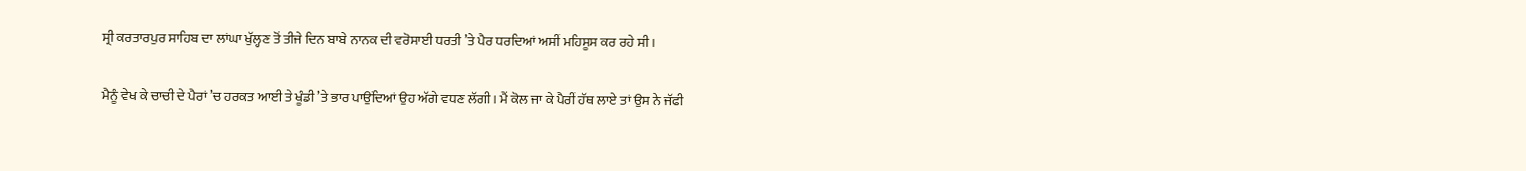ਸ੍ਰੀ ਕਰਤਾਰਪੁਰ ਸਾਹਿਬ ਦਾ ਲਾਂਘਾ ਖੁੱਲ੍ਹਣ ਤੋਂ ਤੀਜੇ ਦਿਨ ਬਾਬੇ ਨਾਨਕ ਦੀ ਵਰੋਸਾਈ ਧਰਤੀ ’ਤੇ ਪੈਰ ਧਰਦਿਆਂ ਅਸੀਂ ਮਹਿਸੂਸ ਕਰ ਰਹੇ ਸੀ।

ਮੈਨੂੰ ਵੇਖ ਕੇ ਚਾਚੀ ਦੇ ਪੈਰਾਂ ’ਚ ਹਰਕਤ ਆਈ ਤੇ ਖੂੰਡੀ ’ਤੇ ਭਾਰ ਪਾਉਂਦਿਆਂ ਉਹ ਅੱਗੇ ਵਧਣ ਲੱਗੀ। ਮੈਂ ਕੋਲ ਜਾ ਕੇ ਪੈਰੀਂ ਹੱਥ ਲਾਏ ਤਾਂ ਉਸ ਨੇ ਜੱਫੀ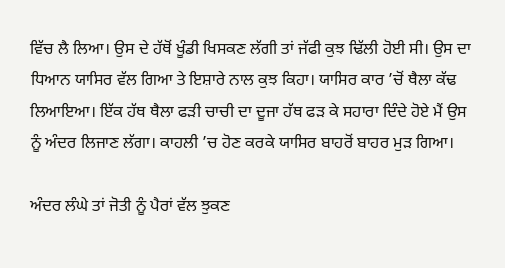ਵਿੱਚ ਲੈ ਲਿਆ। ਉਸ ਦੇ ਹੱਥੋਂ ਖੂੰਡੀ ਖਿਸਕਣ ਲੱਗੀ ਤਾਂ ਜੱਫੀ ਕੁਝ ਢਿੱਲੀ ਹੋਈ ਸੀ। ਉਸ ਦਾ ਧਿਆਨ ਯਾਸਿਰ ਵੱਲ ਗਿਆ ਤੇ ਇਸ਼ਾਰੇ ਨਾਲ ਕੁਝ ਕਿਹਾ। ਯਾਸਿਰ ਕਾਰ ’ਚੋਂ ਥੈਲਾ ਕੱਢ ਲਿਆਇਆ। ਇੱਕ ਹੱਥ ਥੈਲਾ ਫੜੀ ਚਾਚੀ ਦਾ ਦੂਜਾ ਹੱਥ ਫੜ ਕੇ ਸਹਾਰਾ ਦਿੰਦੇ ਹੋਏ ਮੈਂ ਉਸ ਨੂੰ ਅੰਦਰ ਲਿਜਾਣ ਲੱਗਾ। ਕਾਹਲੀ ’ਚ ਹੋਣ ਕਰਕੇ ਯਾਸਿਰ ਬਾਹਰੋਂ ਬਾਹਰ ਮੁੜ ਗਿਆ।

ਅੰਦਰ ਲੰਘੇ ਤਾਂ ਜੋਤੀ ਨੂੰ ਪੈਰਾਂ ਵੱਲ ਝੁਕਣ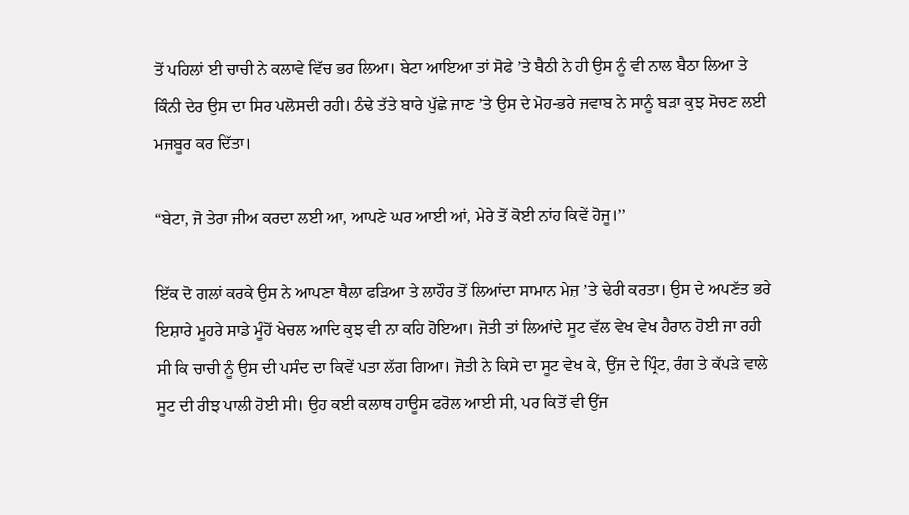ਤੋਂ ਪਹਿਲਾਂ ਈ ਚਾਚੀ ਨੇ ਕਲਾਵੇ ਵਿੱਚ ਭਰ ਲਿਆ। ਬੇਟਾ ਆਇਆ ਤਾਂ ਸੋਫੇ ’ਤੇ ਬੈਠੀ ਨੇ ਹੀ ਉਸ ਨੂੰ ਵੀ ਨਾਲ ਬੈਠਾ ਲਿਆ ਤੇ ਕਿੰਨੀ ਦੇਰ ਉਸ ਦਾ ਸਿਰ ਪਲੋਸਦੀ ਰਹੀ। ਠੰਢੇ ਤੱਤੇ ਬਾਰੇ ਪੁੱਛੇ ਜਾਣ ’ਤੇ ਉਸ ਦੇ ਮੋਹ-ਭਰੇ ਜਵਾਬ ਨੇ ਸਾਨੂੰ ਬੜਾ ਕੁਝ ਸੋਚਣ ਲਈ ਮਜਬੂਰ ਕਰ ਦਿੱਤਾ।

“ਬੇਟਾ, ਜੋ ਤੇਰਾ ਜੀਅ ਕਰਦਾ ਲਈ ਆ, ਆਪਣੇ ਘਰ ਆਈ ਆਂ, ਮੇਰੇ ਤੋਂ ਕੋਈ ਨਾਂਹ ਕਿਵੇਂ ਹੋਜੂ।’’

ਇੱਕ ਦੋ ਗਲਾਂ ਕਰਕੇ ਉਸ ਨੇ ਆਪਣਾ ਥੈਲਾ ਫੜਿਆ ਤੇ ਲਾਹੌਰ ਤੋਂ ਲਿਆਂਦਾ ਸਾਮਾਨ ਮੇਜ਼ ’ਤੇ ਢੇਰੀ ਕਰਤਾ। ਉਸ ਦੇ ਅਪਣੱਤ ਭਰੇ ਇਸ਼ਾਰੇ ਮੂਹਰੇ ਸਾਡੇ ਮੂੰਹੋਂ ਖੇਚਲ ਆਦਿ ਕੁਝ ਵੀ ਨਾ ਕਹਿ ਹੋਇਆ। ਜੋਤੀ ਤਾਂ ਲਿਆਂਦੇ ਸੂਟ ਵੱਲ ਵੇਖ ਵੇਖ ਹੈਰਾਨ ਹੋਈ ਜਾ ਰਹੀ ਸੀ ਕਿ ਚਾਚੀ ਨੂੰ ਉਸ ਦੀ ਪਸੰਦ ਦਾ ਕਿਵੇਂ ਪਤਾ ਲੱਗ ਗਿਆ। ਜੋਤੀ ਨੇ ਕਿਸੇ ਦਾ ਸੂਟ ਵੇਖ ਕੇ, ਉਂਜ ਦੇ ਪ੍ਰਿੰਟ, ਰੰਗ ਤੇ ਕੱਪੜੇ ਵਾਲੇ ਸੂਟ ਦੀ ਰੀਝ ਪਾਲੀ ਹੋਈ ਸੀ। ਉਹ ਕਈ ਕਲਾਥ ਹਾਊਸ ਫਰੋਲ ਆਈ ਸੀ, ਪਰ ਕਿਤੋਂ ਵੀ ਉਂਜ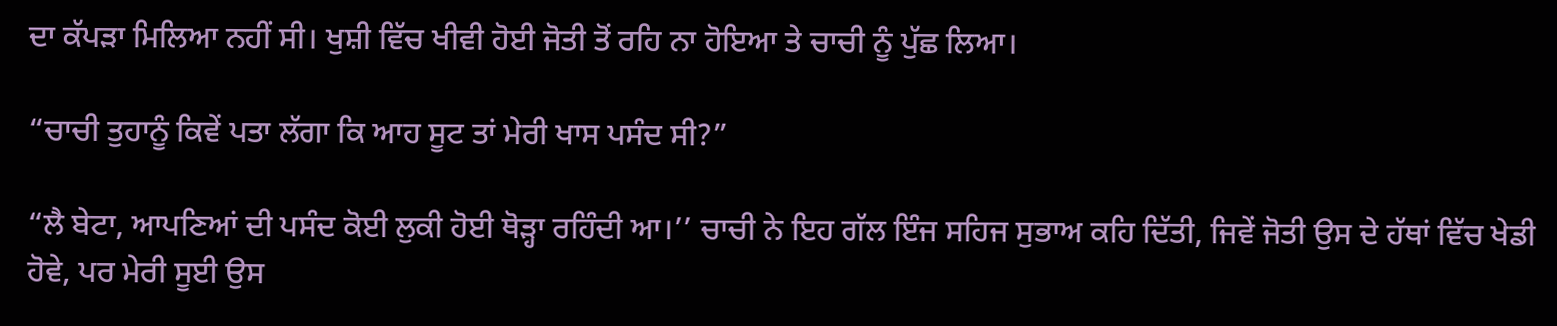ਦਾ ਕੱਪੜਾ ਮਿਲਿਆ ਨਹੀਂ ਸੀ। ਖੁਸ਼ੀ ਵਿੱਚ ਖੀਵੀ ਹੋਈ ਜੋਤੀ ਤੋਂ ਰਹਿ ਨਾ ਹੋਇਆ ਤੇ ਚਾਚੀ ਨੂੰ ਪੁੱਛ ਲਿਆ।

“ਚਾਚੀ ਤੁਹਾਨੂੰ ਕਿਵੇਂ ਪਤਾ ਲੱਗਾ ਕਿ ਆਹ ਸੂਟ ਤਾਂ ਮੇਰੀ ਖਾਸ ਪਸੰਦ ਸੀ?”

“ਲੈ ਬੇਟਾ, ਆਪਣਿਆਂ ਦੀ ਪਸੰਦ ਕੋਈ ਲੁਕੀ ਹੋਈ ਥੋੜ੍ਹਾ ਰਹਿੰਦੀ ਆ।’’ ਚਾਚੀ ਨੇ ਇਹ ਗੱਲ ਇੰਜ ਸਹਿਜ ਸੁਭਾਅ ਕਹਿ ਦਿੱਤੀ, ਜਿਵੇਂ ਜੋਤੀ ਉਸ ਦੇ ਹੱਥਾਂ ਵਿੱਚ ਖੇਡੀ ਹੋਵੇ, ਪਰ ਮੇਰੀ ਸੂਈ ਉਸ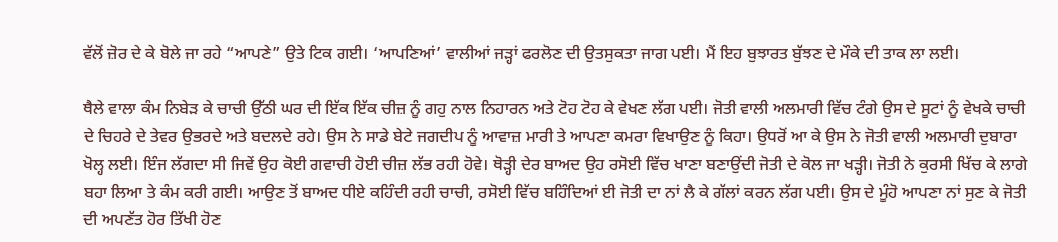ਵੱਲੋਂ ਜ਼ੋਰ ਦੇ ਕੇ ਬੋਲੇ ਜਾ ਰਹੇ “ਆਪਣੇ” ਉਤੇ ਟਿਕ ਗਈ। ‘ਆਪਣਿਆਂ’ ਵਾਲੀਆਂ ਜੜ੍ਹਾਂ ਫਰਲੋਣ ਦੀ ਉਤਸੁਕਤਾ ਜਾਗ ਪਈ। ਮੈਂ ਇਹ ਬੁਝਾਰਤ ਬੁੱਝਣ ਦੇ ਮੌਕੇ ਦੀ ਤਾਕ ਲਾ ਲਈ।

ਥੈਲੇ ਵਾਲਾ ਕੰਮ ਨਿਬੇੜ ਕੇ ਚਾਚੀ ਉੱਠੀ ਘਰ ਦੀ ਇੱਕ ਇੱਕ ਚੀਜ਼ ਨੂੰ ਗਹੁ ਨਾਲ ਨਿਹਾਰਨ ਅਤੇ ਟੋਹ ਟੋਹ ਕੇ ਵੇਖਣ ਲੱਗ ਪਈ। ਜੋਤੀ ਵਾਲੀ ਅਲਮਾਰੀ ਵਿੱਚ ਟੰਗੇ ਉਸ ਦੇ ਸੂਟਾਂ ਨੂੰ ਵੇਖਕੇ ਚਾਚੀ ਦੇ ਚਿਹਰੇ ਦੇ ਤੇਵਰ ਉਭਰਦੇ ਅਤੇ ਬਦਲਦੇ ਰਹੇ। ਉਸ ਨੇ ਸਾਡੇ ਬੇਟੇ ਜਗਦੀਪ ਨੂੰ ਆਵਾਜ਼ ਮਾਰੀ ਤੇ ਆਪਣਾ ਕਮਰਾ ਵਿਖਾਉਣ ਨੂੰ ਕਿਹਾ। ਉਧਰੋਂ ਆ ਕੇ ਉਸ ਨੇ ਜੋਤੀ ਵਾਲੀ ਅਲਮਾਰੀ ਦੁਬਾਰਾ ਖੋਲ੍ਹ ਲਈ। ਇੰਜ ਲੱਗਦਾ ਸੀ ਜਿਵੇਂ ਉਹ ਕੋਈ ਗਵਾਚੀ ਹੋਈ ਚੀਜ਼ ਲੱਭ ਰਹੀ ਹੋਵੇ। ਥੋੜ੍ਹੀ ਦੇਰ ਬਾਅਦ ਉਹ ਰਸੋਈ ਵਿੱਚ ਖਾਣਾ ਬਣਾਉਂਦੀ ਜੋਤੀ ਦੇ ਕੋਲ ਜਾ ਖੜ੍ਹੀ। ਜੋਤੀ ਨੇ ਕੁਰਸੀ ਖਿੱਚ ਕੇ ਲਾਗੇ ਬਹਾ ਲਿਆ ਤੇ ਕੰਮ ਕਰੀ ਗਈ। ਆਉਣ ਤੋਂ ਬਾਅਦ ਧੀਏ ਕਹਿੰਦੀ ਰਹੀ ਚਾਚੀ, ਰਸੋਈ ਵਿੱਚ ਬਹਿੰਦਿਆਂ ਈ ਜੋਤੀ ਦਾ ਨਾਂ ਲੈ ਕੇ ਗੱਲਾਂ ਕਰਨ ਲੱਗ ਪਈ। ਉਸ ਦੇ ਮੂੰਹੋ ਆਪਣਾ ਨਾਂ ਸੁਣ ਕੇ ਜੋਤੀ ਦੀ ਅਪਣੱਤ ਹੋਰ ਤਿੱਖੀ ਹੋਣ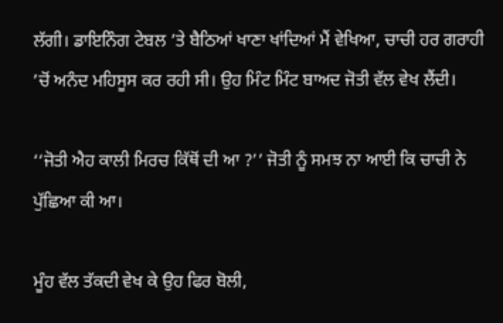ਲੱਗੀ। ਡਾਇਨਿੰਗ ਟੇਬਲ ’ਤੇ ਬੈਠਿਆਂ ਖਾਣਾ ਖਾਂਦਿਆਂ ਮੈਂ ਵੇਖਿਆ, ਚਾਚੀ ਹਰ ਗਰਾਹੀ ’ਚੋਂ ਅਨੰਦ ਮਹਿਸੂਸ ਕਰ ਰਹੀ ਸੀ। ਉਹ ਮਿੰਟ ਮਿੰਟ ਬਾਅਦ ਜੋਤੀ ਵੱਲ ਵੇਖ ਲੈਂਦੀ।

‘‘ਜੋਤੀ ਐਹ ਕਾਲੀ ਮਿਰਚ ਕਿੱਥੋਂ ਦੀ ਆ ?’’ ਜੋਤੀ ਨੂੰ ਸਮਝ ਨਾ ਆਈ ਕਿ ਚਾਚੀ ਨੇ ਪੁੱਛਿਆ ਕੀ ਆ।

ਮੂੰਹ ਵੱਲ ਤੱਕਦੀ ਵੇਖ ਕੇ ਉਹ ਫਿਰ ਬੋਲੀ,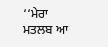‘‘ਮੇਰਾ ਮਤਲਬ ਆ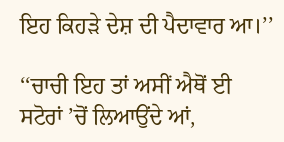ਇਹ ਕਿਹੜੇ ਦੇਸ਼ ਦੀ ਪੈਦਾਵਾਰ ਆ।’’

‘‘ਚਾਚੀ ਇਹ ਤਾਂ ਅਸੀਂ ਐਥੋਂ ਈ ਸਟੋਰਾਂ ’ਚੋਂ ਲਿਆਉਂਦੇ ਆਂ,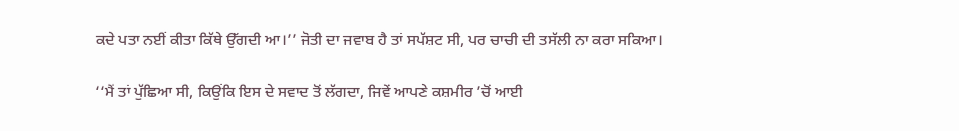ਕਦੇ ਪਤਾ ਨਈਂ ਕੀਤਾ ਕਿੱਥੇ ਉੱਗਦੀ ਆ।’’ ਜੋਤੀ ਦਾ ਜਵਾਬ ਹੈ ਤਾਂ ਸਪੱਸ਼ਟ ਸੀ, ਪਰ ਚਾਚੀ ਦੀ ਤਸੱਲੀ ਨਾ ਕਰਾ ਸਕਿਆ।

‘‘ਮੈਂ ਤਾਂ ਪੁੱਛਿਆ ਸੀ, ਕਿਉਂਕਿ ਇਸ ਦੇ ਸਵਾਦ ਤੋਂ ਲੱਗਦਾ, ਜਿਵੇਂ ਆਪਣੇ ਕਸ਼ਮੀਰ ’ਚੋਂ ਆਈ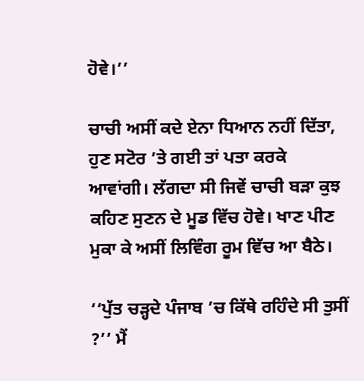ਹੋਵੇ।’’

ਚਾਚੀ ਅਸੀਂ ਕਦੇ ਏਨਾ ਧਿਆਨ ਨਹੀਂ ਦਿੱਤਾ, ਹੁਣ ਸਟੋਰ ’ਤੇ ਗਈ ਤਾਂ ਪਤਾ ਕਰਕੇ ਆਵਾਂਗੀ। ਲੱਗਦਾ ਸੀ ਜਿਵੇਂ ਚਾਚੀ ਬੜਾ ਕੁਝ ਕਹਿਣ ਸੁਣਨ ਦੇ ਮੂਡ ਵਿੱਚ ਹੋਵੇ। ਖਾਣ ਪੀਣ ਮੁਕਾ ਕੇ ਅਸੀਂ ਲਿਵਿੰਗ ਰੂਮ ਵਿੱਚ ਆ ਬੈਠੇ।

‘‘ਪੁੱਤ ਚੜ੍ਹਦੇ ਪੰਜਾਬ ’ਚ ਕਿੱਥੇ ਰਹਿੰਦੇ ਸੀ ਤੁਸੀਂ ?’’ ਮੈਂ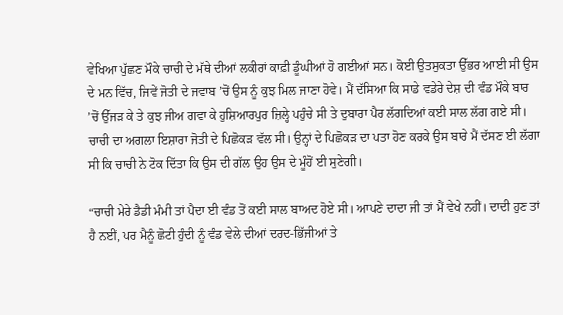ਵੇਖਿਆ ਪੁੱਛਣ ਮੌਕੇ ਚਾਚੀ ਦੇ ਮੱਥੇ ਦੀਆਂ ਲਕੀਰਾਂ ਕਾਫ਼ੀ ਡੂੰਘੀਆਂ ਹੋ ਗਈਆਂ ਸਨ। ਕੋਈ ਉਤਸੁਕਤਾ ਉੱਭਰ ਆਈ ਸੀ ਉਸ ਦੇ ਮਨ ਵਿੱਚ, ਜਿਵੇਂ ਜੋਤੀ ਦੇ ਜਵਾਬ ’ਚੋਂ ਉਸ ਨੂੰ ਕੁਝ ਮਿਲ ਜਾਣਾ ਹੋਵੇ। ਮੈਂ ਦੱਸਿਆ ਕਿ ਸਾਡੇ ਵਡੇਰੇ ਦੇਸ਼ ਦੀ ਵੰਡ ਮੌਕੇ ਬਾਰ ’ਚੋਂ ਉੱਜੜ ਕੇ ਤੇ ਕੁਝ ਜੀਅ ਗਵਾ ਕੇ ਹੁਸ਼ਿਆਰਪੁਰ ਜ਼ਿਲ੍ਹੇ ਪਹੁੰਚੇ ਸੀ ਤੇ ਦੁਬਾਰਾ ਪੈਰ ਲੱਗਦਿਆਂ ਕਈ ਸਾਲ ਲੱਗ ਗਏ ਸੀ। ਚਾਚੀ ਦਾ ਅਗਲਾ ਇਸ਼ਾਰਾ ਜੋਤੀ ਦੇ ਪਿਛੋਕੜ ਵੱਲ ਸੀ। ਉਨ੍ਹਾਂ ਦੇ ਪਿਛੋਕੜ ਦਾ ਪਤਾ ਹੋਣ ਕਰਕੇ ਉਸ ਬਾਰੇ ਮੈਂ ਦੱਸਣ ਈ ਲੱਗਾ ਸੀ ਕਿ ਚਾਚੀ ਨੇ ਟੋਕ ਦਿੱਤਾ ਕਿ ਉਸ ਦੀ ਗੱਲ ਉਹ ਉਸ ਦੇ ਮੂੰਹੋਂ ਈ ਸੁਣੇਗੀ।

“ਚਾਚੀ ਮੇਰੇ ਡੈਡੀ ਮੰਮੀ ਤਾਂ ਪੈਦਾ ਈ ਵੰਡ ਤੋਂ ਕਈ ਸਾਲ ਬਾਅਦ ਹੋਏ ਸੀ। ਆਪਣੇ ਦਾਦਾ ਜੀ ਤਾਂ ਮੈਂ ਵੇਖੇ ਨਹੀਂ। ਦਾਦੀ ਹੁਣ ਤਾਂ ਹੈ ਨਈਂ, ਪਰ ਮੈਨੂੰ ਛੋਟੀ ਹੁੰਦੀ ਨੂੰ ਵੰਡ ਵੇਲੇ ਦੀਆਂ ਦਰਦ-ਭਿੱਜੀਆਂ ਤੇ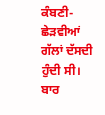ਕੰਬਣੀ-ਛੇੜਵੀਆਂ ਗੱਲਾਂ ਦੱਸਦੀ ਹੁੰਦੀ ਸੀ। ਬਾਰ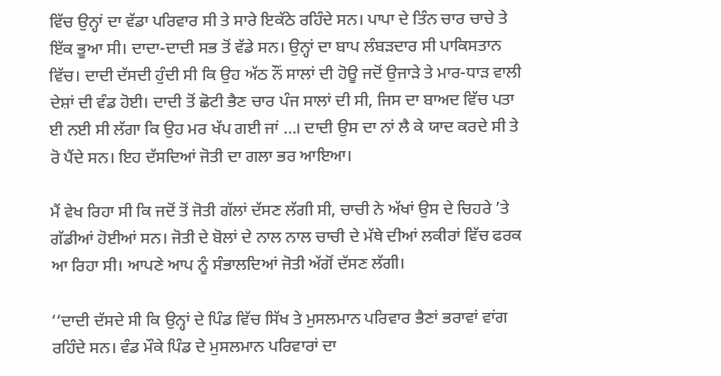ਵਿੱਚ ਉਨ੍ਹਾਂ ਦਾ ਵੱਡਾ ਪਰਿਵਾਰ ਸੀ ਤੇ ਸਾਰੇ ਇਕੱਠੇ ਰਹਿੰਦੇ ਸਨ। ਪਾਪਾ ਦੇ ਤਿੰਨ ਚਾਰ ਚਾਚੇ ਤੇ ਇੱਕ ਭੂਆ ਸੀ। ਦਾਦਾ-ਦਾਦੀ ਸਭ ਤੋਂ ਵੱਡੇ ਸਨ। ਉਨ੍ਹਾਂ ਦਾ ਬਾਪ ਲੰਬੜਦਾਰ ਸੀ ਪਾਕਿਸਤਾਨ ਵਿੱਚ। ਦਾਦੀ ਦੱਸਦੀ ਹੁੰਦੀ ਸੀ ਕਿ ਉਹ ਅੱਠ ਨੌਂ ਸਾਲਾਂ ਦੀ ਹੋਊ ਜਦੋਂ ਉਜਾੜੇ ਤੇ ਮਾਰ-ਧਾੜ ਵਾਲੀ ਦੇਸ਼ਾਂ ਦੀ ਵੰਡ ਹੋਈ। ਦਾਦੀ ਤੋਂ ਛੋਟੀ ਭੈਣ ਚਾਰ ਪੰਜ ਸਾਲਾਂ ਦੀ ਸੀ, ਜਿਸ ਦਾ ਬਾਅਦ ਵਿੱਚ ਪਤਾ ਈ ਨਈ ਸੀ ਲੱਗਾ ਕਿ ਉਹ ਮਰ ਖੱਪ ਗਈ ਜਾਂ …। ਦਾਦੀ ਉਸ ਦਾ ਨਾਂ ਲੈ ਕੇ ਯਾਦ ਕਰਦੇ ਸੀ ਤੇ ਰੋ ਪੈਂਦੇ ਸਨ। ਇਹ ਦੱਸਦਿਆਂ ਜੋਤੀ ਦਾ ਗਲਾ ਭਰ ਆਇਆ।

ਮੈਂ ਵੇਖ ਰਿਹਾ ਸੀ ਕਿ ਜਦੋਂ ਤੋਂ ਜੋਤੀ ਗੱਲਾਂ ਦੱਸਣ ਲੱਗੀ ਸੀ, ਚਾਚੀ ਨੇ ਅੱਖਾਂ ਉਸ ਦੇ ਚਿਹਰੇ ’ਤੇ ਗੱਡੀਆਂ ਹੋਈਆਂ ਸਨ। ਜੋਤੀ ਦੇ ਬੋਲਾਂ ਦੇ ਨਾਲ ਨਾਲ ਚਾਚੀ ਦੇ ਮੱਥੇ ਦੀਆਂ ਲਕੀਰਾਂ ਵਿੱਚ ਫਰਕ ਆ ਰਿਹਾ ਸੀ। ਆਪਣੇ ਆਪ ਨੂੰ ਸੰਭਾਲਦਿਆਂ ਜੋਤੀ ਅੱਗੋਂ ਦੱਸਣ ਲੱਗੀ।

‘‘ਦਾਦੀ ਦੱਸਦੇ ਸੀ ਕਿ ਉਨ੍ਹਾਂ ਦੇ ਪਿੰਡ ਵਿੱਚ ਸਿੱਖ ਤੇ ਮੁਸਲਮਾਨ ਪਰਿਵਾਰ ਭੈਣਾਂ ਭਰਾਵਾਂ ਵਾਂਗ ਰਹਿੰਦੇ ਸਨ। ਵੰਡ ਮੌਕੇ ਪਿੰਡ ਦੇ ਮੁਸਲਮਾਨ ਪਰਿਵਾਰਾਂ ਦਾ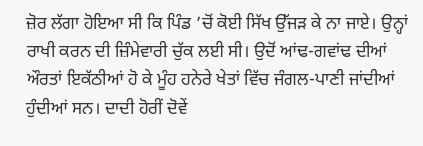ਜ਼ੋਰ ਲੱਗਾ ਹੋਇਆ ਸੀ ਕਿ ਪਿੰਡ ’ਚੋਂ ਕੋਈ ਸਿੱਖ ਉੱਜੜ ਕੇ ਨਾ ਜਾਏ। ਉਨ੍ਹਾਂ ਰਾਖੀ ਕਰਨ ਦੀ ਜ਼ਿੰਮੇਵਾਰੀ ਚੁੱਕ ਲਈ ਸੀ। ਉਦੋਂ ਆਂਢ-ਗਵਾਂਢ ਦੀਆਂ ਔਰਤਾਂ ਇਕੱਠੀਆਂ ਹੋ ਕੇ ਮੂੰਹ ਹਨੇਰੇ ਖੇਤਾਂ ਵਿੱਚ ਜੰਗਲ-ਪਾਣੀ ਜਾਂਦੀਆਂ ਹੁੰਦੀਆਂ ਸਨ। ਦਾਦੀ ਹੋਰੀਂ ਦੋਵੇਂ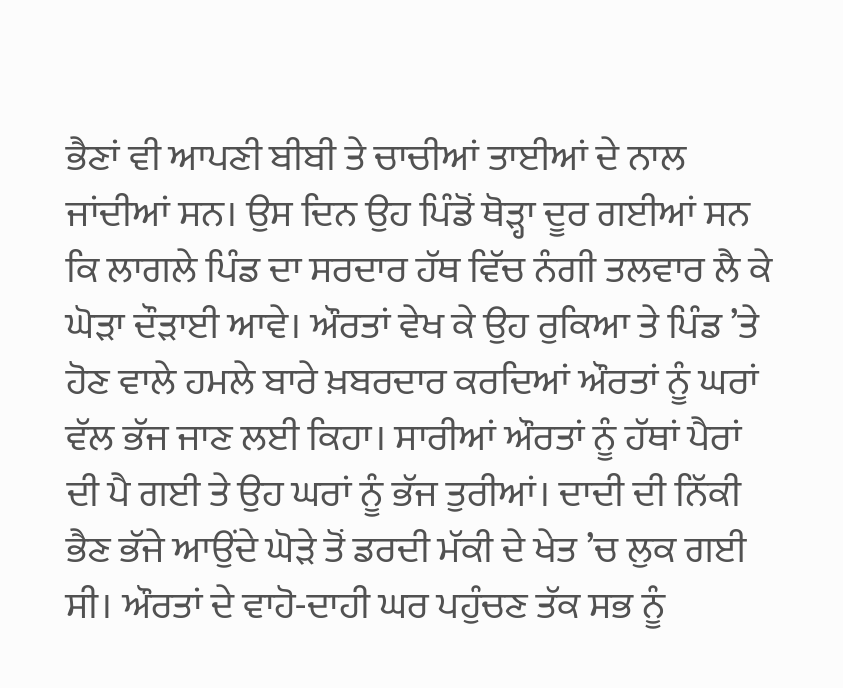ਭੈਣਾਂ ਵੀ ਆਪਣੀ ਬੀਬੀ ਤੇ ਚਾਚੀਆਂ ਤਾਈਆਂ ਦੇ ਨਾਲ ਜਾਂਦੀਆਂ ਸਨ। ਉਸ ਦਿਨ ਉਹ ਪਿੰਡੋਂ ਥੋੜ੍ਹਾ ਦੂਰ ਗਈਆਂ ਸਨ ਕਿ ਲਾਗਲੇ ਪਿੰਡ ਦਾ ਸਰਦਾਰ ਹੱਥ ਵਿੱਚ ਨੰਗੀ ਤਲਵਾਰ ਲੈ ਕੇ ਘੋੜਾ ਦੌੜਾਈ ਆਵੇ। ਔਰਤਾਂ ਵੇਖ ਕੇ ਉਹ ਰੁਕਿਆ ਤੇ ਪਿੰਡ ’ਤੇ ਹੋਣ ਵਾਲੇ ਹਮਲੇ ਬਾਰੇ ਖ਼ਬਰਦਾਰ ਕਰਦਿਆਂ ਔਰਤਾਂ ਨੂੰ ਘਰਾਂ ਵੱਲ ਭੱਜ ਜਾਣ ਲਈ ਕਿਹਾ। ਸਾਰੀਆਂ ਔਰਤਾਂ ਨੂੰ ਹੱਥਾਂ ਪੈਰਾਂ ਦੀ ਪੈ ਗਈ ਤੇ ਉਹ ਘਰਾਂ ਨੂੰ ਭੱਜ ਤੁਰੀਆਂ। ਦਾਦੀ ਦੀ ਨਿੱਕੀ ਭੈਣ ਭੱਜੇ ਆਉਂਦੇ ਘੋੜੇ ਤੋਂ ਡਰਦੀ ਮੱਕੀ ਦੇ ਖੇਤ ’ਚ ਲੁਕ ਗਈ ਸੀ। ਔਰਤਾਂ ਦੇ ਵਾਹੋ-ਦਾਹੀ ਘਰ ਪਹੁੰਚਣ ਤੱਕ ਸਭ ਨੂੰ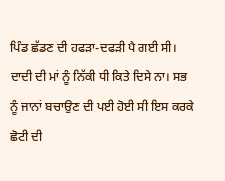ਪਿੰਡ ਛੱਡਣ ਦੀ ਹਫੜਾ-ਦਫੜੀ ਪੈ ਗਈ ਸੀ। ਦਾਦੀ ਦੀ ਮਾਂ ਨੂੰ ਨਿੱਕੀ ਧੀ ਕਿਤੇ ਦਿਸੇ ਨਾ। ਸਭ ਨੂੰ ਜਾਨਾਂ ਬਚਾਉਣ ਦੀ ਪਈ ਹੋਈ ਸੀ ਇਸ ਕਰਕੇ ਛੋਟੀ ਦੀ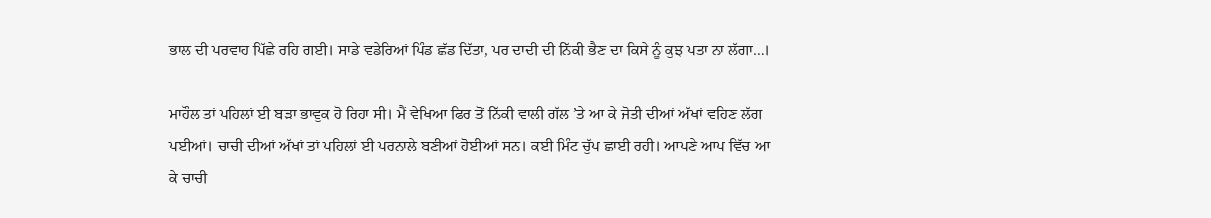ਭਾਲ ਦੀ ਪਰਵਾਹ ਪਿੱਛੇ ਰਹਿ ਗਈ। ਸਾਡੇ ਵਡੇਰਿਆਂ ਪਿੰਡ ਛੱਡ ਦਿੱਤਾ, ਪਰ ਦਾਦੀ ਦੀ ਨਿੱਕੀ ਭੈਣ ਦਾ ਕਿਸੇ ਨੂੰ ਕੁਝ ਪਤਾ ਨਾ ਲੱਗਾ…।

ਮਾਹੌਲ ਤਾਂ ਪਹਿਲਾਂ ਈ ਬੜਾ ਭਾਵੁਕ ਹੋ ਰਿਹਾ ਸੀ। ਮੈਂ ਵੇਖਿਆ ਫਿਰ ਤੋਂ ਨਿੱਕੀ ਵਾਲੀ ਗੱਲ ’ਤੇ ਆ ਕੇ ਜੋਤੀ ਦੀਆਂ ਅੱਖਾਂ ਵਹਿਣ ਲੱਗ ਪਈਆਂ। ਚਾਚੀ ਦੀਆਂ ਅੱਖਾਂ ਤਾਂ ਪਹਿਲਾਂ ਈ ਪਰਨਾਲੇ ਬਣੀਆਂ ਹੋਈਆਂ ਸਨ। ਕਈ ਮਿੰਟ ਚੁੱਪ ਛਾਈ ਰਹੀ। ਆਪਣੇ ਆਪ ਵਿੱਚ ਆ ਕੇ ਚਾਚੀ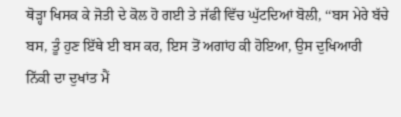ਥੋੜ੍ਹਾ ਖਿਸਕ ਕੇ ਜੋਤੀ ਦੇ ਕੋਲ ਹੋ ਗਈ ਤੇ ਜੱਫੀ ਵਿੱਚ ਘੁੱਟਦਿਆਂ ਬੋਲੀ, ‘‘ਬਸ ਮੇਰੇ ਬੱਚੇ ਬਸ, ਤੂੰ ਹੁਣ ਇੱਥੇ ਈ ਬਸ ਕਰ, ਇਸ ਤੋਂ ਅਗਾਂਹ ਕੀ ਹੋਇਆ, ਉਸ ਦੁਖਿਆਰੀ ਨਿੱਕੀ ਦਾ ਦੁਖਾਂਤ ਮੈਂ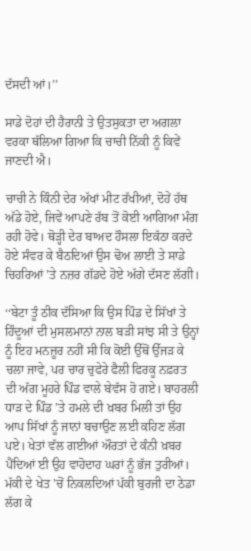ਦੱਸਦੀ ਆਂ।’’

ਸਾਡੇ ਦੋਹਾਂ ਦੀ ਹੈਰਾਨੀ ਤੇ ਉਤਸੁਕਤਾ ਦਾ ਅਗਲਾ ਵਰਕਾ ਥੱਲਿਆ ਗਿਆ ਕਿ ਚਾਚੀ ਨਿੱਕੀ ਨੂੰ ਕਿਵੇਂ ਜਾਣਦੀ ਐ।

ਚਾਚੀ ਨੇ ਕਿੰਨੀ ਦੇਰ ਅੱਖਾਂ ਮੀਟ ਰੱਖੀਆਂ, ਦੋਹੇਂ ਹੱਥ ਅੱਡੇ ਹੋਏ, ਜਿਵੇਂ ਆਪਣੇ ਰੱਬ ਤੋਂ ਕੋਈ ਆਗਿਆ ਮੰਗ ਰਹੀ ਹੋਵੇ। ਥੋੜ੍ਹੀ ਦੇਰ ਬਾਅਦ ਹੌਸਲਾ ਇਕੱਠਾ ਕਰਦੇ ਹੋਏ ਸੰਵਰ ਕੇ ਬੈਠਦਿਆਂ ਉਸ ਢੋਅ ਲਾਈ ਤੇ ਸਾਡੇ ਚਿਹਰਿਆਂ ’ਤੇ ਨਜ਼ਰ ਗੱਡਦੇ ਹੋਏ ਅੱਗੇ ਦੱਸਣ ਲੱਗੀ।

‘‘ਬੇਟਾ ਤੂੰ ਠੀਕ ਦੱਸਿਆ ਕਿ ਉਸ ਪਿੰਡ ਦੇ ਸਿੱਖਾਂ ਤੇ ਹਿੰਦੂਆਂ ਦੀ ਮੁਸਲਮਾਨਾਂ ਨਾਲ ਬੜੀ ਸਾਂਝ ਸੀ ਤੇ ਉਨ੍ਹਾਂ ਨੂੰ ਇਹ ਮਨਜ਼ੂਰ ਨਹੀਂ ਸੀ ਕਿ ਕੋਈ ਉੱਥੋਂ ਉੱਜੜ ਕੇ ਚਲਾ ਜਾਵੇ, ਪਰ ਚਾਰ ਚੁਫੇਰੇ ਫੈਲੀ ਫਿਰਕੂ ਨਫ਼ਰਤ ਦੀ ਅੱਗ ਮੂਹਰੇ ਪਿੰਡ ਵਾਲੇ ਬੇਵੱਸ ਹੋ ਗਏ। ਬਾਹਰਲੀ ਧਾੜ ਦੇ ਪਿੰਡ ’ਤੇ ਹਮਲੇ ਦੀ ਖ਼ਬਰ ਮਿਲੀ ਤਾਂ ਉਹ ਆਪ ਸਿੱਖਾਂ ਨੂੰ ਜਾਨਾਂ ਬਚਾਉਣ ਲਈ ਕਹਿਣ ਲੱਗ ਪਏ। ਖੇਤਾਂ ਵੱਲ ਗਈਆਂ ਔਰਤਾਂ ਦੇ ਕੰਨੀ ਖ਼ਬਰ ਪੈਂਦਿਆਂ ਈ ਉਹ ਵਾਹੋਦਾਹ ਘਰਾਂ ਨੂੰ ਭੱਜ ਤੁਰੀਆਂ। ਮੱਕੀ ਦੇ ਖੇਤ ’ਚੋਂ ਨਿਕਲਦਿਆਂ ਪੱਕੀ ਬੁਰਜੀ ਦਾ ਠੇਡਾ ਲੱਗ ਕੇ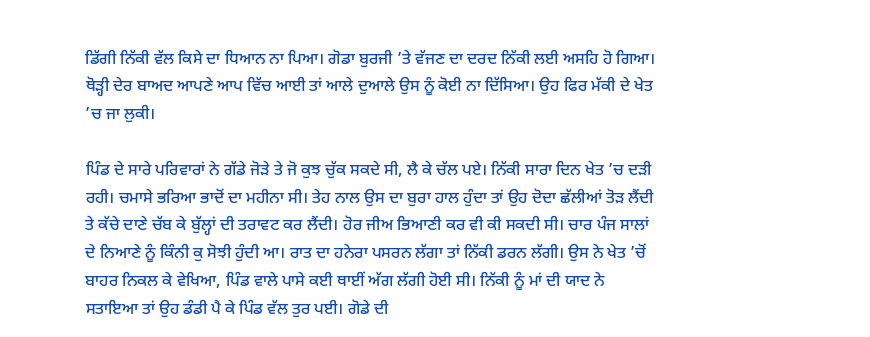ਡਿੱਗੀ ਨਿੱਕੀ ਵੱਲ ਕਿਸੇ ਦਾ ਧਿਆਨ ਨਾ ਪਿਆ। ਗੋਡਾ ਬੁਰਜੀ ’ਤੇ ਵੱਜਣ ਦਾ ਦਰਦ ਨਿੱਕੀ ਲਈ ਅਸਹਿ ਹੋ ਗਿਆ। ਥੋੜ੍ਹੀ ਦੇਰ ਬਾਅਦ ਆਪਣੇ ਆਪ ਵਿੱਚ ਆਈ ਤਾਂ ਆਲੇ ਦੁਆਲੇ ਉਸ ਨੂੰ ਕੋਈ ਨਾ ਦਿੱਸਿਆ। ਉਹ ਫਿਰ ਮੱਕੀ ਦੇ ਖੇਤ ’ਚ ਜਾ ਲੁਕੀ।

ਪਿੰਡ ਦੇ ਸਾਰੇ ਪਰਿਵਾਰਾਂ ਨੇ ਗੱਡੇ ਜੋੜੇ ਤੇ ਜੋ ਕੁਝ ਚੁੱਕ ਸਕਦੇ ਸੀ, ਲੈ ਕੇ ਚੱਲ ਪਏ। ਨਿੱਕੀ ਸਾਰਾ ਦਿਨ ਖੇਤ ’ਚ ਦੜੀ ਰਹੀ। ਚਮਾਸੇ ਭਰਿਆ ਭਾਦੋਂ ਦਾ ਮਹੀਨਾ ਸੀ। ਤੇਹ ਨਾਲ ਉਸ ਦਾ ਬੁਰਾ ਹਾਲ ਹੁੰਦਾ ਤਾਂ ਉਹ ਦੋਦਾ ਛੱਲੀਆਂ ਤੋੜ ਲੈਂਦੀ ਤੇ ਕੱਚੇ ਦਾਣੇ ਚੱਬ ਕੇ ਬੁੱਲ੍ਹਾਂ ਦੀ ਤਰਾਵਟ ਕਰ ਲੈਂਦੀ। ਹੋਰ ਜੀਅ ਭਿਆਣੀ ਕਰ ਵੀ ਕੀ ਸਕਦੀ ਸੀ। ਚਾਰ ਪੰਜ ਸਾਲਾਂ ਦੇ ਨਿਆਣੇ ਨੂੰ ਕਿੰਨੀ ਕੁ ਸੋਝੀ ਹੁੰਦੀ ਆ। ਰਾਤ ਦਾ ਹਨੇਰਾ ਪਸਰਨ ਲੱਗਾ ਤਾਂ ਨਿੱਕੀ ਡਰਨ ਲੱਗੀ। ਉਸ ਨੇ ਖੇਤ ’ਚੋਂ ਬਾਹਰ ਨਿਕਲ ਕੇ ਵੇਖਿਆ, ਪਿੰਡ ਵਾਲੇ ਪਾਸੇ ਕਈ ਥਾਈਂ ਅੱਗ ਲੱਗੀ ਹੋਈ ਸੀ। ਨਿੱਕੀ ਨੂੰ ਮਾਂ ਦੀ ਯਾਦ ਨੇ ਸਤਾਇਆ ਤਾਂ ਉਹ ਡੰਡੀ ਪੈ ਕੇ ਪਿੰਡ ਵੱਲ ਤੁਰ ਪਈ। ਗੋਡੇ ਦੀ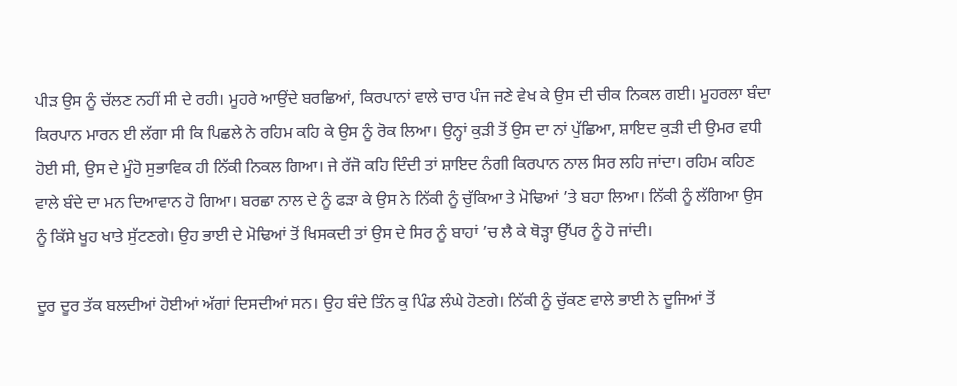ਪੀੜ ਉਸ ਨੂੰ ਚੱਲਣ ਨਹੀਂ ਸੀ ਦੇ ਰਹੀ। ਮੂਹਰੇ ਆਉਂਦੇ ਬਰਛਿਆਂ, ਕਿਰਪਾਨਾਂ ਵਾਲੇ ਚਾਰ ਪੰਜ ਜਣੇ ਵੇਖ ਕੇ ਉਸ ਦੀ ਚੀਕ ਨਿਕਲ ਗਈ। ਮੂਹਰਲਾ ਬੰਦਾ ਕਿਰਪਾਨ ਮਾਰਨ ਈ ਲੱਗਾ ਸੀ ਕਿ ਪਿਛਲੇ ਨੇ ਰਹਿਮ ਕਹਿ ਕੇ ਉਸ ਨੂੰ ਰੋਕ ਲਿਆ। ਉਨ੍ਹਾਂ ਕੁੜੀ ਤੋਂ ਉਸ ਦਾ ਨਾਂ ਪੁੱਛਿਆ, ਸ਼ਾਇਦ ਕੁੜੀ ਦੀ ਉਮਰ ਵਧੀ ਹੋਈ ਸੀ, ਉਸ ਦੇ ਮੂੰਹੋ ਸੁਭਾਵਿਕ ਹੀ ਨਿੱਕੀ ਨਿਕਲ ਗਿਆ। ਜੇ ਰੱਜੋ ਕਹਿ ਦਿੰਦੀ ਤਾਂ ਸ਼ਾਇਦ ਨੰਗੀ ਕਿਰਪਾਨ ਨਾਲ ਸਿਰ ਲਹਿ ਜਾਂਦਾ। ਰਹਿਮ ਕਹਿਣ ਵਾਲੇ ਬੰਦੇ ਦਾ ਮਨ ਦਿਆਵਾਨ ਹੋ ਗਿਆ। ਬਰਛਾ ਨਾਲ ਦੇ ਨੂੰ ਫੜਾ ਕੇ ਉਸ ਨੇ ਨਿੱਕੀ ਨੂੰ ਚੁੱਕਿਆ ਤੇ ਮੋਢਿਆਂ ’ਤੇ ਬਹਾ ਲਿਆ। ਨਿੱਕੀ ਨੂੰ ਲੱਗਿਆ ਉਸ ਨੂੰ ਕਿੱਸੇ ਖੂਹ ਖਾਤੇ ਸੁੱਟਣਗੇ। ਉਹ ਭਾਈ ਦੇ ਮੋਢਿਆਂ ਤੋਂ ਖਿਸਕਦੀ ਤਾਂ ਉਸ ਦੇ ਸਿਰ ਨੂੰ ਬਾਹਾਂ ’ਚ ਲੈ ਕੇ ਥੋੜ੍ਹਾ ਉੱਪਰ ਨੂੰ ਹੋ ਜਾਂਦੀ।

ਦੂਰ ਦੂਰ ਤੱਕ ਬਲਦੀਆਂ ਹੋਈਆਂ ਅੱਗਾਂ ਦਿਸਦੀਆਂ ਸਨ। ਉਹ ਬੰਦੇ ਤਿੰਨ ਕੁ ਪਿੰਡ ਲੰਘੇ ਹੋਣਗੇ। ਨਿੱਕੀ ਨੂੰ ਚੁੱਕਣ ਵਾਲੇ ਭਾਈ ਨੇ ਦੂਜਿਆਂ ਤੋਂ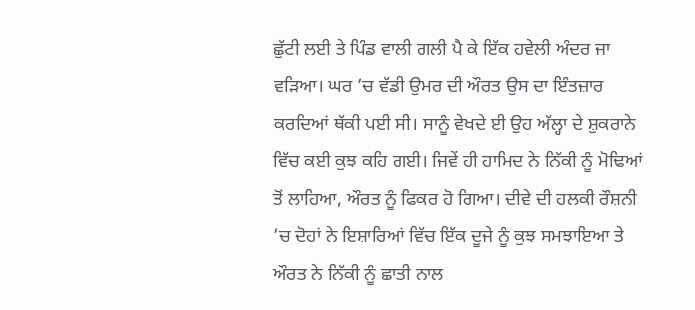ਛੁੱਟੀ ਲਈ ਤੇ ਪਿੰਡ ਵਾਲੀ ਗਲੀ ਪੈ ਕੇ ਇੱਕ ਹਵੇਲੀ ਅੰਦਰ ਜਾ ਵੜਿਆ। ਘਰ ’ਚ ਵੱਡੀ ਉਮਰ ਦੀ ਔਰਤ ਉਸ ਦਾ ਇੰਤਜ਼ਾਰ ਕਰਦਿਆਂ ਥੱਕੀ ਪਈ ਸੀ। ਸਾਨੂੰ ਵੇਖਦੇ ਈ ਉਹ ਅੱਲ੍ਹਾ ਦੇ ਸ਼ੁਕਰਾਨੇ ਵਿੱਚ ਕਈ ਕੁਝ ਕਹਿ ਗਈ। ਜਿਵੇਂ ਹੀ ਹਾਮਿਦ ਨੇ ਨਿੱਕੀ ਨੂੰ ਮੋਢਿਆਂ ਤੋਂ ਲਾਹਿਆ, ਔਰਤ ਨੂੰ ਫਿਕਰ ਹੋ ਗਿਆ। ਦੀਵੇ ਦੀ ਹਲਕੀ ਰੌਸ਼ਨੀ ’ਚ ਦੋਹਾਂ ਨੇ ਇਸ਼ਾਰਿਆਂ ਵਿੱਚ ਇੱਕ ਦੂਜੇ ਨੂੰ ਕੁਝ ਸਮਝਾਇਆ ਤੇ ਔਰਤ ਨੇ ਨਿੱਕੀ ਨੂੰ ਛਾਤੀ ਨਾਲ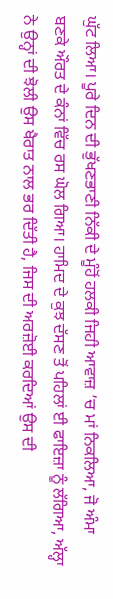ਘੁੱਟ ਲਿਆ। ਪੂਰੇ ਦਿਨ ਦੀ ਭੁੱਖਣਭਾਣੀ ਨਿੱਕੀ ਦੇ ਮੂੰਹੋਂ ਹਲਕੀ ਜਿਹੀ ਆਵਾਜ਼ ’ਚ ਮਾਂ ਨਿਕਲਿਆ, ਜੋ ਅੰਮਾ ਬਣਕੇ ਔਰਤ ਦੇ ਕੰਨਾਂ ਵਿੱਚ ਰਸ ਘੋਲ ਗਿਆ। ਹਾਮਿਦ ਦੇ ਕੁਝ ਦੱਸਣ ਤੋਂ ਪਹਿਲਾਂ ਈ ਫਾਇਜ਼ਾ ਨੂੰ ਲੱਗਿਆ, ਅੱਲ੍ਹਾ ਨੇ ਉਨ੍ਹਾਂ ਦੀ ਝੋਲੀ ਉਸ ਖੈਰਾਤ ਨਾਲ ਭਰ ਦਿੱਤੀ ਹੈ, ਜਿਸ ਦੀ ਅਰਜ਼ੋਈ ਕਰਦਿਆਂ ਉਸ ਦੀ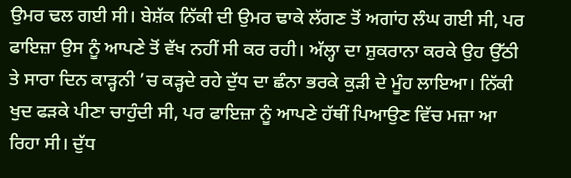ਉਮਰ ਢਲ ਗਈ ਸੀ। ਬੇਸ਼ੱਕ ਨਿੱਕੀ ਦੀ ਉਮਰ ਢਾਕੇ ਲੱਗਣ ਤੋਂ ਅਗਾਂਹ ਲੰਘ ਗਈ ਸੀ, ਪਰ ਫਾਇਜ਼ਾ ਉਸ ਨੂੰ ਆਪਣੇ ਤੋਂ ਵੱਖ ਨਹੀਂ ਸੀ ਕਰ ਰਹੀ। ਅੱਲ੍ਹਾ ਦਾ ਸ਼ੁਕਰਾਨਾ ਕਰਕੇ ਉਹ ਉੱਠੀ ਤੇ ਸਾਰਾ ਦਿਨ ਕਾੜ੍ਹਨੀ ’ਚ ਕੜ੍ਹਦੇ ਰਹੇ ਦੁੱਧ ਦਾ ਛੰਨਾ ਭਰਕੇ ਕੁੜੀ ਦੇ ਮੂੰਹ ਲਾਇਆ। ਨਿੱਕੀ ਖੁਦ ਫੜਕੇ ਪੀਣਾ ਚਾਹੁੰਦੀ ਸੀ, ਪਰ ਫਾਇਜ਼ਾ ਨੂੰ ਆਪਣੇ ਹੱਥੀਂ ਪਿਆਉਣ ਵਿੱਚ ਮਜ਼ਾ ਆ ਰਿਹਾ ਸੀ। ਦੁੱਧ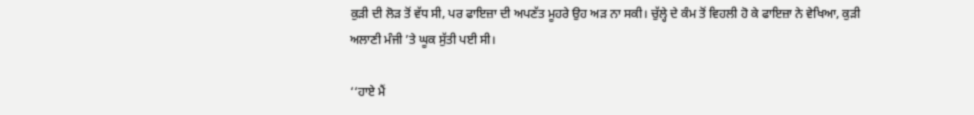ਕੁੜੀ ਦੀ ਲੋੜ ਤੋਂ ਵੱਧ ਸੀ, ਪਰ ਫਾਇਜ਼ਾ ਦੀ ਅਪਣੱਤ ਮੂਹਰੇ ਉਹ ਅੜ ਨਾ ਸਕੀ। ਚੁੱਲ੍ਹੇ ਦੇ ਕੰਮ ਤੋਂ ਵਿਹਲੀ ਹੋ ਕੇ ਫਾਇਜ਼ਾ ਨੇ ਵੇਖਿਆ, ਕੁੜੀ ਅਲਾਣੀ ਮੰਜੀ ’ਤੇ ਘੂਕ ਸੁੱਤੀ ਪਈ ਸੀ।

‘‘ਹਾਏ ਮੈਂ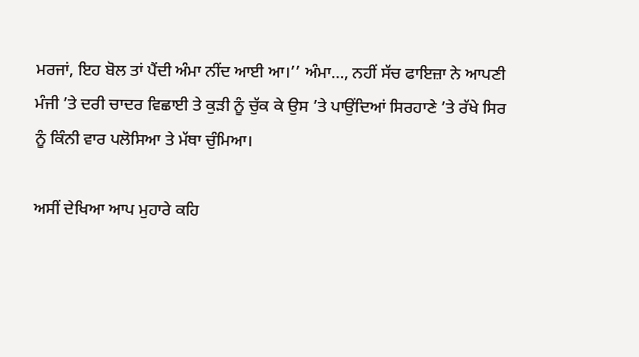ਮਰਜਾਂ, ਇਹ ਬੋਲ ਤਾਂ ਪੈਂਦੀ ਅੰਮਾ ਨੀਂਦ ਆਈ ਆ।’’ ਅੰਮਾ…, ਨਹੀਂ ਸੱਚ ਫਾਇਜ਼ਾ ਨੇ ਆਪਣੀ ਮੰਜੀ ’ਤੇ ਦਰੀ ਚਾਦਰ ਵਿਛਾਈ ਤੇ ਕੁੜੀ ਨੂੰ ਚੁੱਕ ਕੇ ਉਸ ’ਤੇ ਪਾਉਂਦਿਆਂ ਸਿਰਹਾਣੇ ’ਤੇ ਰੱਖੇ ਸਿਰ ਨੂੰ ਕਿੰਨੀ ਵਾਰ ਪਲੋਸਿਆ ਤੇ ਮੱਥਾ ਚੁੰਮਿਆ।

ਅਸੀਂ ਦੇਖਿਆ ਆਪ ਮੁਹਾਰੇ ਕਹਿ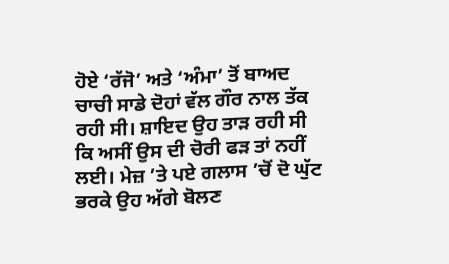ਹੋਏ ‘ਰੱਜੋ’ ਅਤੇ ‘ਅੰਮਾ’ ਤੋਂ ਬਾਅਦ ਚਾਚੀ ਸਾਡੇ ਦੋਹਾਂ ਵੱਲ ਗੌਰ ਨਾਲ ਤੱਕ ਰਹੀ ਸੀ। ਸ਼ਾਇਦ ਉਹ ਤਾੜ ਰਹੀ ਸੀ ਕਿ ਅਸੀਂ ਉਸ ਦੀ ਚੋਰੀ ਫੜ ਤਾਂ ਨਹੀਂ ਲਈ। ਮੇਜ਼ ’ਤੇ ਪਏ ਗਲਾਸ ’ਚੋਂ ਦੋ ਘੁੱਟ ਭਰਕੇ ਉਹ ਅੱਗੇ ਬੋਲਣ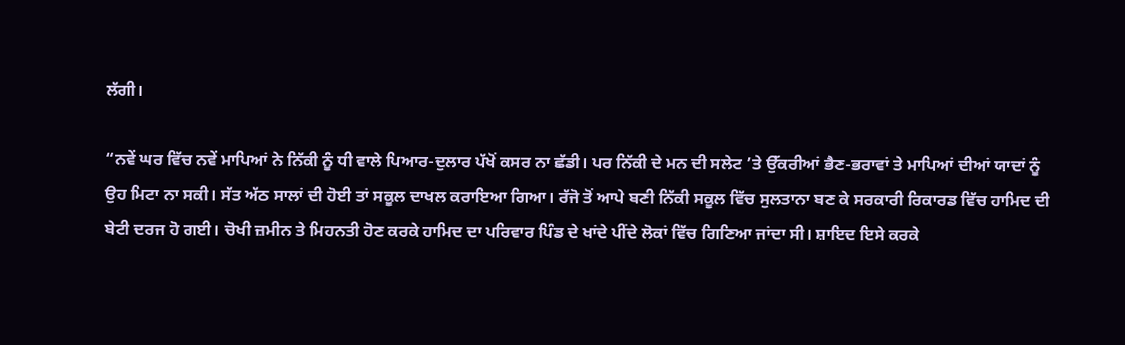ਲੱਗੀ।

“ਨਵੇਂ ਘਰ ਵਿੱਚ ਨਵੇਂ ਮਾਪਿਆਂ ਨੇ ਨਿੱਕੀ ਨੂੰ ਧੀ ਵਾਲੇ ਪਿਆਰ-ਦੁਲਾਰ ਪੱਖੋਂ ਕਸਰ ਨਾ ਛੱਡੀ। ਪਰ ਨਿੱਕੀ ਦੇ ਮਨ ਦੀ ਸਲੇਟ ’ਤੇ ਉੱਕਰੀਆਂ ਭੈਣ-ਭਰਾਵਾਂ ਤੇ ਮਾਪਿਆਂ ਦੀਆਂ ਯਾਦਾਂ ਨੂੰ ਉਹ ਮਿਟਾ ਨਾ ਸਕੀ। ਸੱਤ ਅੱਠ ਸਾਲਾਂ ਦੀ ਹੋਈ ਤਾਂ ਸਕੂਲ ਦਾਖਲ ਕਰਾਇਆ ਗਿਆ। ਰੱਜੋ ਤੋਂ ਆਪੇ ਬਣੀ ਨਿੱਕੀ ਸਕੂਲ ਵਿੱਚ ਸੁਲਤਾਨਾ ਬਣ ਕੇ ਸਰਕਾਰੀ ਰਿਕਾਰਡ ਵਿੱਚ ਹਾਮਿਦ ਦੀ ਬੇਟੀ ਦਰਜ ਹੋ ਗਈ। ਚੋਖੀ ਜ਼ਮੀਨ ਤੇ ਮਿਹਨਤੀ ਹੋਣ ਕਰਕੇ ਹਾਮਿਦ ਦਾ ਪਰਿਵਾਰ ਪਿੰਡ ਦੇ ਖਾਂਦੇ ਪੀਂਦੇ ਲੋਕਾਂ ਵਿੱਚ ਗਿਣਿਆ ਜਾਂਦਾ ਸੀ। ਸ਼ਾਇਦ ਇਸੇ ਕਰਕੇ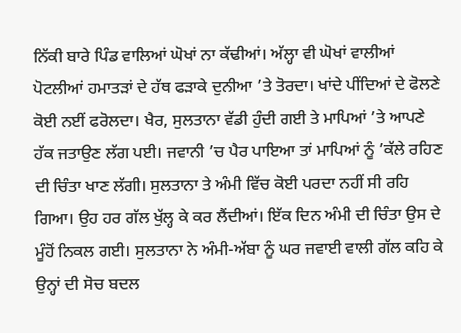ਨਿੱਕੀ ਬਾਰੇ ਪਿੰਡ ਵਾਲਿਆਂ ਘੋਖਾਂ ਨਾ ਕੱਢੀਆਂ। ਅੱਲ੍ਹਾ ਵੀ ਘੋਖਾਂ ਵਾਲੀਆਂ ਪੋਟਲੀਆਂ ਹਮਾਤੜਾਂ ਦੇ ਹੱਥ ਫੜਾਕੇ ਦੁਨੀਆ ’ਤੇ ਤੋਰਦਾ। ਖਾਂਦੇ ਪੀਂਦਿਆਂ ਦੇ ਫੋਲਣੇ ਕੋਈ ਨਈਂ ਫਰੋਲਦਾ। ਖੈਰ, ਸੁਲਤਾਨਾ ਵੱਡੀ ਹੁੰਦੀ ਗਈ ਤੇ ਮਾਪਿਆਂ ’ਤੇ ਆਪਣੇ ਹੱਕ ਜਤਾਉਣ ਲੱਗ ਪਈ। ਜਵਾਨੀ ’ਚ ਪੈਰ ਪਾਇਆ ਤਾਂ ਮਾਪਿਆਂ ਨੂੰ ’ਕੱਲੇ ਰਹਿਣ ਦੀ ਚਿੰਤਾ ਖਾਣ ਲੱਗੀ। ਸੁਲਤਾਨਾ ਤੇ ਅੰਮੀ ਵਿੱਚ ਕੋਈ ਪਰਦਾ ਨਹੀਂ ਸੀ ਰਹਿ ਗਿਆ। ਉਹ ਹਰ ਗੱਲ ਖੁੱਲ੍ਹ ਕੇ ਕਰ ਲੈਂਦੀਆਂ। ਇੱਕ ਦਿਨ ਅੰਮੀ ਦੀ ਚਿੰਤਾ ਉਸ ਦੇ ਮੂੰਹੋਂ ਨਿਕਲ ਗਈ। ਸੁਲਤਾਨਾ ਨੇ ਅੰਮੀ-ਅੱਬਾ ਨੂੰ ਘਰ ਜਵਾਈ ਵਾਲੀ ਗੱਲ ਕਹਿ ਕੇ ਉਨ੍ਹਾਂ ਦੀ ਸੋਚ ਬਦਲ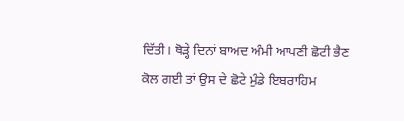ਦਿੱਤੀ। ਥੋੜ੍ਹੇ ਦਿਨਾਂ ਬਾਅਦ ਅੰਮੀ ਆਪਣੀ ਛੋਟੀ ਭੈਣ ਕੋਲ ਗਈ ਤਾਂ ਉਸ ਦੇ ਛੋਟੇ ਮੁੰਡੇ ਇਬਰਾਹਿਮ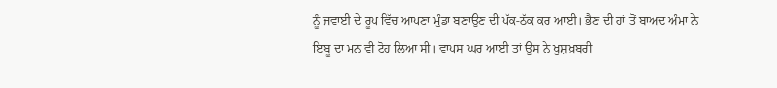ਨੂੰ ਜਵਾਈ ਦੇ ਰੂਪ ਵਿੱਚ ਆਪਣਾ ਮੁੰਡਾ ਬਣਾਉਣ ਦੀ ਪੱਕ-ਠੱਕ ਕਰ ਆਈ। ਭੈਣ ਦੀ ਹਾਂ ਤੋਂ ਬਾਅਦ ਅੰਮਾ ਨੇ ਇਬੂ ਦਾ ਮਨ ਵੀ ਟੋਹ ਲਿਆ ਸੀ। ਵਾਪਸ ਘਰ ਆਈ ਤਾਂ ਉਸ ਨੇ ਖੁਸ਼ਖ਼ਬਰੀ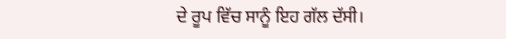ਦੇ ਰੂਪ ਵਿੱਚ ਸਾਨੂੰ ਇਹ ਗੱਲ ਦੱਸੀ।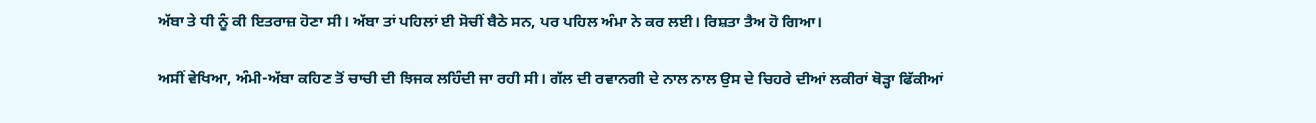ਅੱਬਾ ਤੇ ਧੀ ਨੂੰ ਕੀ ਇਤਰਾਜ਼ ਹੋਣਾ ਸੀ। ਅੱਬਾ ਤਾਂ ਪਹਿਲਾਂ ਈ ਸੋਚੀਂ ਬੈਠੇ ਸਨ, ਪਰ ਪਹਿਲ ਅੰਮਾ ਨੇ ਕਰ ਲਈ। ਰਿਸ਼ਤਾ ਤੈਅ ਹੋ ਗਿਆ।

ਅਸੀਂ ਵੇਖਿਆ, ਅੰਮੀ-ਅੱਬਾ ਕਹਿਣ ਤੋਂ ਚਾਚੀ ਦੀ ਝਿਜਕ ਲਹਿੰਦੀ ਜਾ ਰਹੀ ਸੀ। ਗੱਲ ਦੀ ਰਵਾਨਗੀ ਦੇ ਨਾਲ ਨਾਲ ਉਸ ਦੇ ਚਿਹਰੇ ਦੀਆਂ ਲਕੀਰਾਂ ਥੋੜ੍ਹਾ ਫਿੱਕੀਆਂ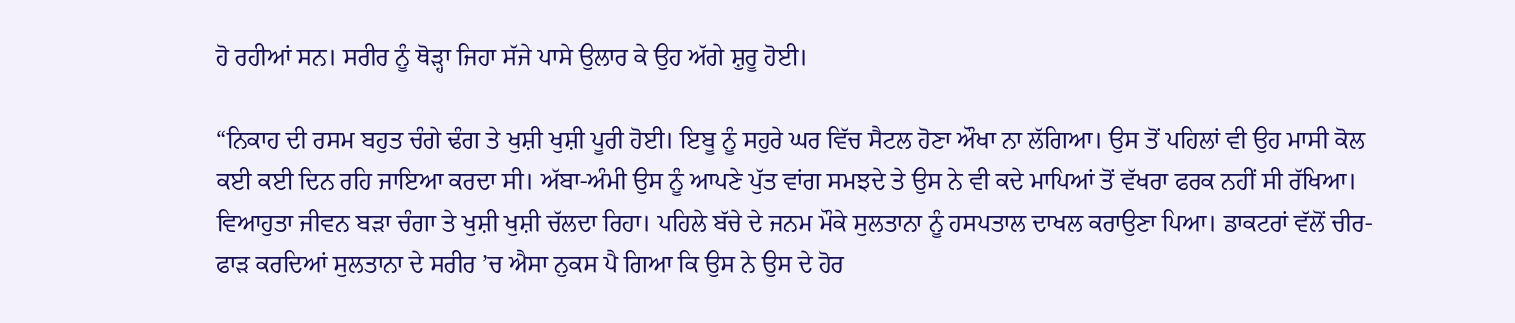ਹੋ ਰਹੀਆਂ ਸਨ। ਸਰੀਰ ਨੂੰ ਥੋੜ੍ਹਾ ਜਿਹਾ ਸੱਜੇ ਪਾਸੇ ਉਲਾਰ ਕੇ ਉਹ ਅੱਗੇ ਸ਼ੁਰੂ ਹੋਈ।

“ਨਿਕਾਹ ਦੀ ਰਸਮ ਬਹੁਤ ਚੰਗੇ ਢੰਗ ਤੇ ਖੁਸ਼ੀ ਖੁਸ਼ੀ ਪੂਰੀ ਹੋਈ। ਇਬੂ ਨੂੰ ਸਹੁਰੇ ਘਰ ਵਿੱਚ ਸੈਟਲ ਹੋਣਾ ਔਖਾ ਨਾ ਲੱਗਿਆ। ਉਸ ਤੋਂ ਪਹਿਲਾਂ ਵੀ ਉਹ ਮਾਸੀ ਕੋਲ ਕਈ ਕਈ ਦਿਨ ਰਹਿ ਜਾਇਆ ਕਰਦਾ ਸੀ। ਅੱਬਾ-ਅੰਮੀ ਉਸ ਨੂੰ ਆਪਣੇ ਪੁੱਤ ਵਾਂਗ ਸਮਝਦੇ ਤੇ ਉਸ ਨੇ ਵੀ ਕਦੇ ਮਾਪਿਆਂ ਤੋਂ ਵੱਖਰਾ ਫਰਕ ਨਹੀਂ ਸੀ ਰੱਖਿਆ। ਵਿਆਹੁਤਾ ਜੀਵਨ ਬੜਾ ਚੰਗਾ ਤੇ ਖੁਸ਼ੀ ਖੁਸ਼ੀ ਚੱਲਦਾ ਰਿਹਾ। ਪਹਿਲੇ ਬੱਚੇ ਦੇ ਜਨਮ ਮੌਕੇ ਸੁਲਤਾਨਾ ਨੂੰ ਹਸਪਤਾਲ ਦਾਖਲ ਕਰਾਉਣਾ ਪਿਆ। ਡਾਕਟਰਾਂ ਵੱਲੋਂ ਚੀਰ-ਫਾੜ ਕਰਦਿਆਂ ਸੁਲਤਾਨਾ ਦੇ ਸਰੀਰ ’ਚ ਐਸਾ ਨੁਕਸ ਪੈ ਗਿਆ ਕਿ ਉਸ ਨੇ ਉਸ ਦੇ ਹੋਰ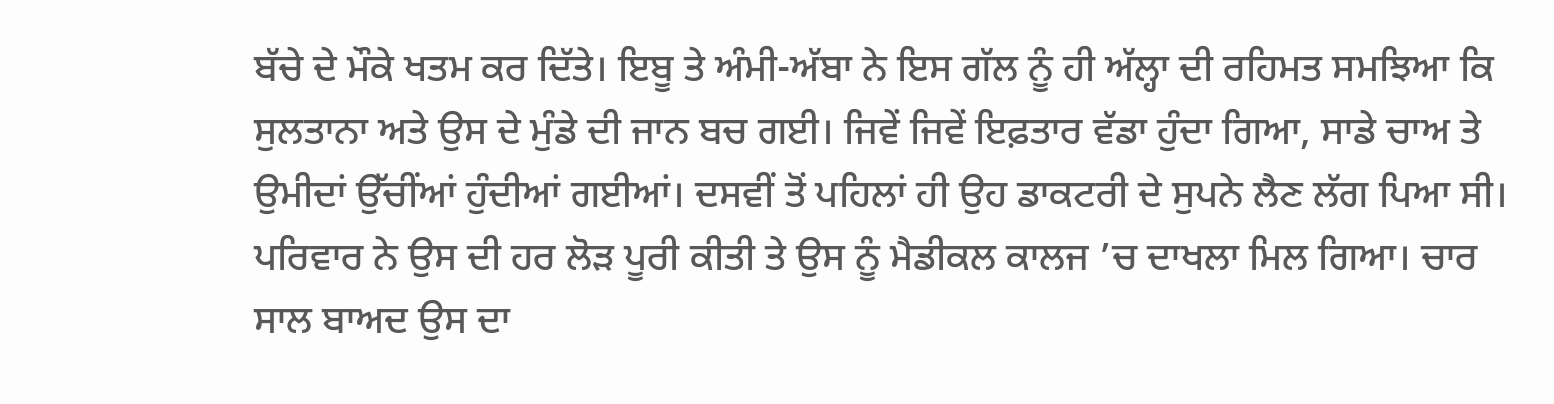ਬੱਚੇ ਦੇ ਮੌਕੇ ਖਤਮ ਕਰ ਦਿੱਤੇ। ਇਬੂ ਤੇ ਅੰਮੀ-ਅੱਬਾ ਨੇ ਇਸ ਗੱਲ ਨੂੰ ਹੀ ਅੱਲ੍ਹਾ ਦੀ ਰਹਿਮਤ ਸਮਝਿਆ ਕਿ ਸੁਲਤਾਨਾ ਅਤੇ ਉਸ ਦੇ ਮੁੰਡੇ ਦੀ ਜਾਨ ਬਚ ਗਈ। ਜਿਵੇਂ ਜਿਵੇਂ ਇਫ਼ਤਾਰ ਵੱਡਾ ਹੁੰਦਾ ਗਿਆ, ਸਾਡੇ ਚਾਅ ਤੇ ਉਮੀਦਾਂ ਉੱਚੀਂਆਂ ਹੁੰਦੀਆਂ ਗਈਆਂ। ਦਸਵੀਂ ਤੋਂ ਪਹਿਲਾਂ ਹੀ ਉਹ ਡਾਕਟਰੀ ਦੇ ਸੁਪਨੇ ਲੈਣ ਲੱਗ ਪਿਆ ਸੀ। ਪਰਿਵਾਰ ਨੇ ਉਸ ਦੀ ਹਰ ਲੋੜ ਪੂਰੀ ਕੀਤੀ ਤੇ ਉਸ ਨੂੰ ਮੈਡੀਕਲ ਕਾਲਜ ’ਚ ਦਾਖਲਾ ਮਿਲ ਗਿਆ। ਚਾਰ ਸਾਲ ਬਾਅਦ ਉਸ ਦਾ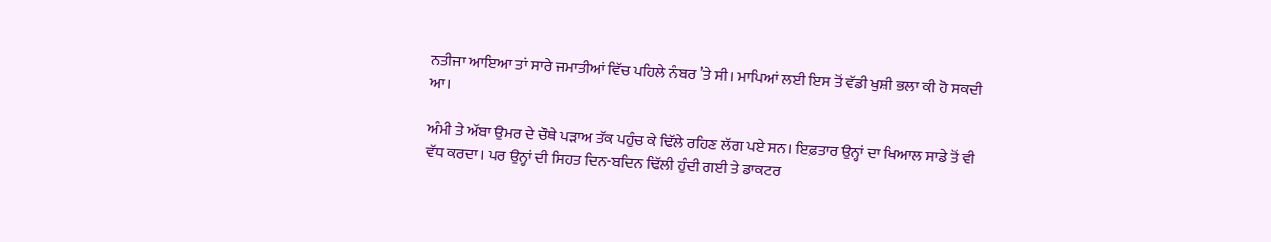ਨਤੀਜਾ ਆਇਆ ਤਾਂ ਸਾਰੇ ਜਮਾਤੀਆਂ ਵਿੱਚ ਪਹਿਲੇ ਨੰਬਰ ’ਤੇ ਸੀ। ਮਾਪਿਆਂ ਲਈ ਇਸ ਤੋਂ ਵੱਡੀ ਖੁਸ਼ੀ ਭਲਾ ਕੀ ਹੋ ਸਕਦੀ ਆ।

ਅੰਮੀ ਤੇ ਅੱਬਾ ਉਮਰ ਦੇ ਚੌਥੇ ਪੜਾਅ ਤੱਕ ਪਹੁੰਚ ਕੇ ਢਿੱਲੇ ਰਹਿਣ ਲੱਗ ਪਏ ਸਨ। ਇਫ਼ਤਾਰ ਉਨ੍ਹਾਂ ਦਾ ਖਿਆਲ ਸਾਡੇ ਤੋਂ ਵੀ ਵੱਧ ਕਰਦਾ। ਪਰ ਉਨ੍ਹਾਂ ਦੀ ਸਿਹਤ ਦਿਨ-ਬਦਿਨ ਢਿੱਲੀ ਹੁੰਦੀ ਗਈ ਤੇ ਡਾਕਟਰ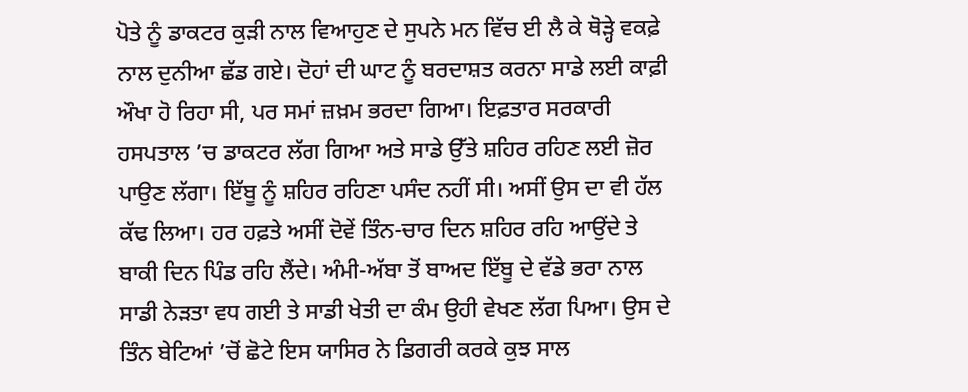ਪੋਤੇ ਨੂੰ ਡਾਕਟਰ ਕੁੜੀ ਨਾਲ ਵਿਆਹੁਣ ਦੇ ਸੁਪਨੇ ਮਨ ਵਿੱਚ ਈ ਲੈ ਕੇ ਥੋੜ੍ਹੇ ਵਕਫ਼ੇ ਨਾਲ ਦੁਨੀਆ ਛੱਡ ਗਏ। ਦੋਹਾਂ ਦੀ ਘਾਟ ਨੂੰ ਬਰਦਾਸ਼ਤ ਕਰਨਾ ਸਾਡੇ ਲਈ ਕਾਫ਼ੀ ਔਖਾ ਹੋ ਰਿਹਾ ਸੀ, ਪਰ ਸਮਾਂ ਜ਼ਖ਼ਮ ਭਰਦਾ ਗਿਆ। ਇਫ਼ਤਾਰ ਸਰਕਾਰੀ ਹਸਪਤਾਲ ’ਚ ਡਾਕਟਰ ਲੱਗ ਗਿਆ ਅਤੇ ਸਾਡੇ ਉੱਤੇ ਸ਼ਹਿਰ ਰਹਿਣ ਲਈ ਜ਼ੋਰ ਪਾਉਣ ਲੱਗਾ। ਇੱਬੂ ਨੂੰ ਸ਼ਹਿਰ ਰਹਿਣਾ ਪਸੰਦ ਨਹੀਂ ਸੀ। ਅਸੀਂ ਉਸ ਦਾ ਵੀ ਹੱਲ ਕੱਢ ਲਿਆ। ਹਰ ਹਫ਼ਤੇ ਅਸੀਂ ਦੋਵੇਂ ਤਿੰਨ-ਚਾਰ ਦਿਨ ਸ਼ਹਿਰ ਰਹਿ ਆਉਂਦੇ ਤੇ ਬਾਕੀ ਦਿਨ ਪਿੰਡ ਰਹਿ ਲੈਂਦੇ। ਅੰਮੀ-ਅੱਬਾ ਤੋਂ ਬਾਅਦ ਇੱਬੂ ਦੇ ਵੱਡੇ ਭਰਾ ਨਾਲ ਸਾਡੀ ਨੇੜਤਾ ਵਧ ਗਈ ਤੇ ਸਾਡੀ ਖੇਤੀ ਦਾ ਕੰਮ ਉਹੀ ਵੇਖਣ ਲੱਗ ਪਿਆ। ਉਸ ਦੇ ਤਿੰਨ ਬੇਟਿਆਂ ’ਚੋਂ ਛੋਟੇ ਇਸ ਯਾਸਿਰ ਨੇ ਡਿਗਰੀ ਕਰਕੇ ਕੁਝ ਸਾਲ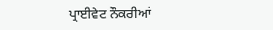ਪ੍ਰਾਈਵੇਟ ਨੌਕਰੀਆਂ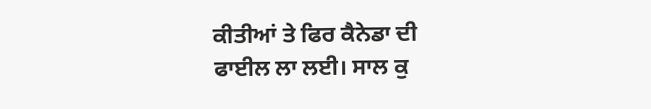ਕੀਤੀਆਂ ਤੇ ਫਿਰ ਕੈਨੇਡਾ ਦੀ ਫਾਈਲ ਲਾ ਲਈ। ਸਾਲ ਕੁ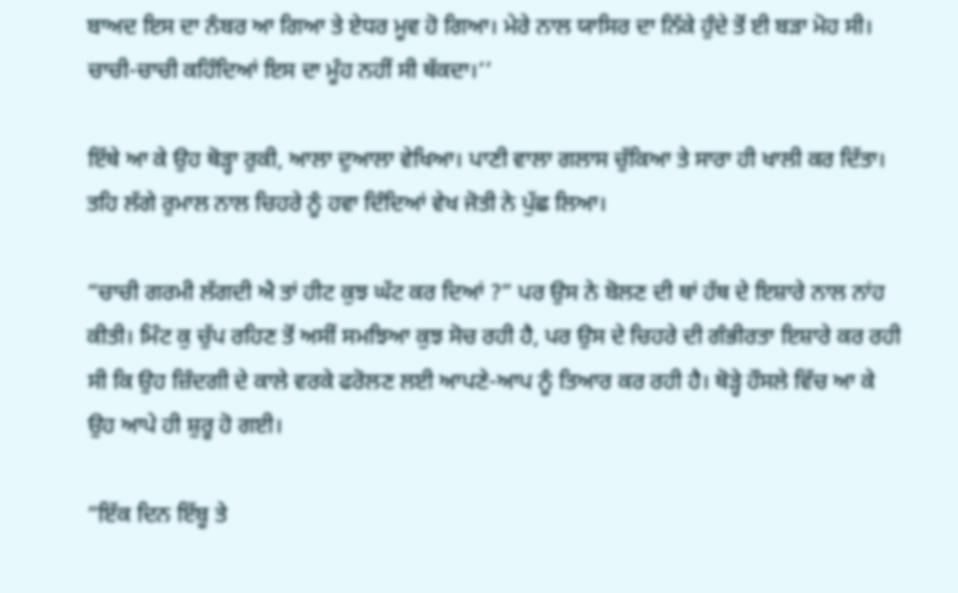ਬਾਅਦ ਇਸ ਦਾ ਨੰਬਰ ਆ ਗਿਆ ਤੇ ਏਧਰ ਮੂਵ ਹੋ ਗਿਆ। ਮੇਰੇ ਨਾਲ ਯਾਸਿਰ ਦਾ ਨਿੱਕੇ ਹੁੰਦੇ ਤੋਂ ਈ ਬੜਾ ਮੋਹ ਸੀ। ਚਾਚੀ-ਚਾਚੀ ਕਹਿੰਦਿਆਂ ਇਸ ਦਾ ਮੂੰਹ ਨਹੀਂ ਸੀ ਥੱਕਦਾ।’’

ਇੱਥੇ ਆ ਕੇ ਉਹ ਥੋੜ੍ਹਾ ਰੁਕੀ, ਆਲਾ ਦੁਆਲਾ ਵੇਖਿਆ। ਪਾਣੀ ਵਾਲਾ ਗਲਾਸ ਚੁੱਕਿਆ ਤੇ ਸਾਰਾ ਹੀ ਖਾਲੀ ਕਰ ਦਿੱਤਾ। ਤਹਿ ਲੱਗੇ ਰੁਮਾਲ ਨਾਲ ਚਿਹਰੇ ਨੂੰ ਹਵਾ ਦਿੰਦਿਆਂ ਵੇਖ ਜੋਤੀ ਨੇ ਪੁੱਛ ਲਿਆ।

“ਚਾਚੀ ਗਰਮੀ ਲੱਗਦੀ ਐ ਤਾਂ ਹੀਟ ਕੁਝ ਘੱਟ ਕਰ ਦਿਆਂ ?” ਪਰ ਉਸ ਨੇ ਬੋਲਣ ਦੀ ਥਾਂ ਹੱਥ ਦੇ ਇਸ਼ਾਰੇ ਨਾਲ ਨਾਂਹ ਕੀਤੀ। ਮਿੰਟ ਕੁ ਚੁੱਪ ਰਹਿਣ ਤੋਂ ਅਸੀਂ ਸਮਝਿਆ ਕੁਝ ਸੋਚ ਰਹੀ ਹੈ, ਪਰ ਉਸ ਦੇ ਚਿਹਰੇ ਦੀ ਗੰਭੀਰਤਾ ਇਸ਼ਾਰੇ ਕਰ ਰਹੀ ਸੀ ਕਿ ਉਹ ਜ਼ਿੰਦਗੀ ਦੇ ਕਾਲੇ ਵਰਕੇ ਫਰੋਲਣ ਲਈ ਆਪਣੇ-ਆਪ ਨੂੰ ਤਿਆਰ ਕਰ ਰਹੀ ਹੈ। ਥੋੜ੍ਹੇ ਹੌਸਲੇ ਵਿੱਚ ਆ ਕੇ ਉਹ ਆਪੇ ਹੀ ਸ਼ੁਰੂ ਹੋ ਗਈ।

“ਇੱਕ ਦਿਨ ਇੱਬੂ ਤੇ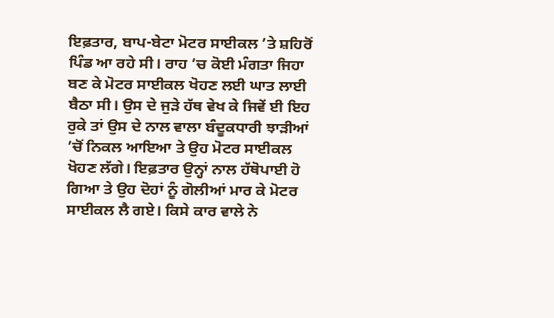ਇਫ਼ਤਾਰ, ਬਾਪ-ਬੇਟਾ ਮੋਟਰ ਸਾਈਕਲ ’ਤੇ ਸ਼ਹਿਰੋਂ ਪਿੰਡ ਆ ਰਹੇ ਸੀ। ਰਾਹ ’ਚ ਕੋਈ ਮੰਗਤਾ ਜਿਹਾ ਬਣ ਕੇ ਮੋਟਰ ਸਾਈਕਲ ਖੋਹਣ ਲਈ ਘਾਤ ਲਾਈ ਬੈਠਾ ਸੀ। ਉਸ ਦੇ ਜੁੜੇ ਹੱਥ ਵੇਖ ਕੇ ਜਿਵੇਂ ਈ ਇਹ ਰੁਕੇ ਤਾਂ ਉਸ ਦੇ ਨਾਲ ਵਾਲਾ ਬੰਦੂਕਧਾਰੀ ਝਾੜੀਆਂ ’ਚੋਂ ਨਿਕਲ ਆਇਆ ਤੇ ਉਹ ਮੋਟਰ ਸਾਈਕਲ ਖੋਹਣ ਲੱਗੇ। ਇਫ਼ਤਾਰ ਉਨ੍ਹਾਂ ਨਾਲ ਹੱਥੋਪਾਈ ਹੋ ਗਿਆ ਤੇ ਉਹ ਦੋਹਾਂ ਨੂੰ ਗੋਲੀਆਂ ਮਾਰ ਕੇ ਮੋਟਰ ਸਾਈਕਲ ਲੈ ਗਏ। ਕਿਸੇ ਕਾਰ ਵਾਲੇ ਨੇ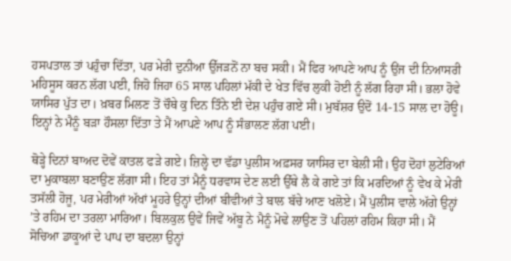ਹਸਪਤਾਲ ਤਾਂ ਪਹੁੰਚਾ ਦਿੱਤਾ, ਪਰ ਮੇਰੀ ਦੁਨੀਆ ਉੱਜੜਨੋਂ ਨਾ ਬਚ ਸਕੀ। ਮੈਂ ਫਿਰ ਆਪਣੇ ਆਪ ਨੂੰ ਉਂਜ ਦੀ ਨਿਆਸਰੀ ਮਹਿਸੂਸ ਕਰਨ ਲੱਗ ਪਈ, ਜਿਹੋ ਜਿਹਾ 65 ਸਾਲ ਪਹਿਲਾਂ ਮੱਕੀ ਦੇ ਖੇਤ ਵਿੱਚ ਲੁਕੀ ਹੋਈ ਨੂੰ ਲੱਗ ਰਿਹਾ ਸੀ। ਭਲਾ ਹੋਵੇ ਯਾਸਿਰ ਪੁੱਤ ਦਾ। ਖ਼ਬਰ ਮਿਲਣ ਤੋਂ ਚੌਥੇ ਕੁ ਦਿਨ ਤਿੰਨੇ ਈ ਦੇਸ਼ ਪਹੁੰਚ ਗਏ ਸੀ। ਮੁਬੱਸ਼ਰ ਉਦੋਂ 14-15 ਸਾਲ ਦਾ ਹੋਊ। ਇਨ੍ਹਾਂ ਨੇ ਮੈਨੂੰ ਬੜਾ ਹੌਸਲਾ ਦਿੱਤਾ ਤੇ ਮੈਂ ਆਪਣੇ ਆਪ ਨੂੰ ਸੰਭਾਲਣ ਲੱਗ ਪਈ।

ਥੋੜ੍ਹੇ ਦਿਨਾਂ ਬਾਅਦ ਦੋਵੇਂ ਕਾਤਲ ਫੜੇ ਗਏ। ਜ਼ਿਲ੍ਹੇ ਦਾ ਵੱਡਾ ਪੁਲੀਸ ਅਫ਼ਸਰ ਯਾਸਿਰ ਦਾ ਬੇਲੀ ਸੀ। ਉਹ ਦੋਹਾਂ ਲੁਟੇਰਿਆਂ ਦਾ ਮੁਕਾਬਲਾ ਬਣਾਉਣ ਲੱਗਾ ਸੀ। ਇਹ ਤਾਂ ਮੈਨੂੰ ਧਰਵਾਸ ਦੇਣ ਲਈ ਉੱਥੇ ਲੈ ਕੇ ਗਏ ਤਾਂ ਕਿ ਮਰਦਿਆਂ ਨੂੰ ਵੇਖ ਕੇ ਮੇਰੀ ਤਸੱਲੀ ਹੋਜੂ, ਪਰ ਮੇਰੀਆਂ ਅੱਖਾਂ ਮੂਹਰੇ ਉਨ੍ਹਾਂ ਦੀਆਂ ਬੀਵੀਆਂ ਤੇ ਬਾਲ ਬੱਚੇ ਆਣ ਖਲੋਏ। ਮੈਂ ਪੁਲੀਸ ਵਾਲੇ ਅੱਗੇ ਉਨ੍ਹਾਂ ’ਤੇ ਰਹਿਮ ਦਾ ਤਰਲਾ ਮਾਰਿਆ। ਬਿਲਕੁਲ ਉਵੇਂ ਜਿਵੇਂ ਅੱਬੂ ਨੇ ਮੈਨੂੰ ਮੋਢੇ ਲਾਉਣ ਤੋਂ ਪਹਿਲਾਂ ਰਹਿਮ ਕਿਹਾ ਸੀ। ਮੈਂ ਸੋਚਿਆ ਡਾਕੂਆਂ ਦੇ ਪਾਪ ਦਾ ਬਦਲਾ ਉਨ੍ਹਾਂ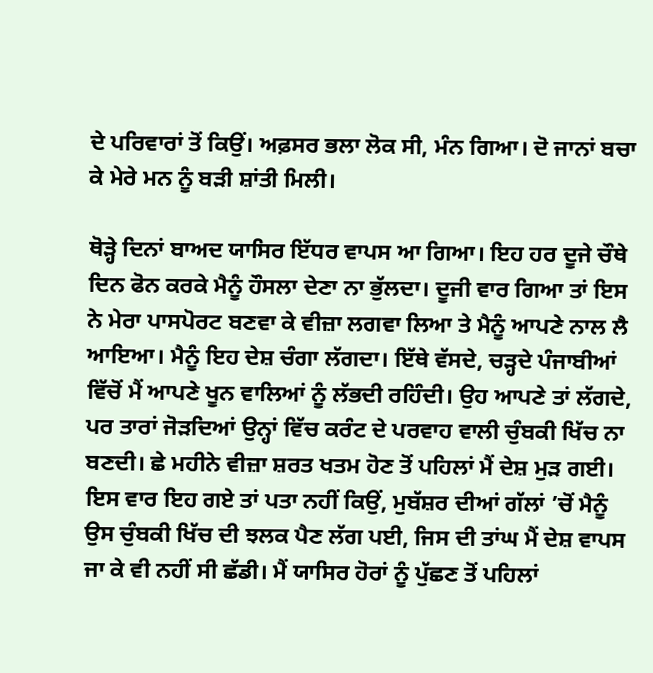ਦੇ ਪਰਿਵਾਰਾਂ ਤੋਂ ਕਿਉਂ। ਅਫ਼ਸਰ ਭਲਾ ਲੋਕ ਸੀ, ਮੰਨ ਗਿਆ। ਦੋ ਜਾਨਾਂ ਬਚਾ ਕੇ ਮੇਰੇ ਮਨ ਨੂੰ ਬੜੀ ਸ਼ਾਂਤੀ ਮਿਲੀ।

ਥੋੜ੍ਹੇ ਦਿਨਾਂ ਬਾਅਦ ਯਾਸਿਰ ਇੱਧਰ ਵਾਪਸ ਆ ਗਿਆ। ਇਹ ਹਰ ਦੂਜੇ ਚੌਥੇ ਦਿਨ ਫੋਨ ਕਰਕੇ ਮੈਨੂੰ ਹੌਸਲਾ ਦੇਣਾ ਨਾ ਭੁੱਲਦਾ। ਦੂਜੀ ਵਾਰ ਗਿਆ ਤਾਂ ਇਸ ਨੇ ਮੇਰਾ ਪਾਸਪੋਰਟ ਬਣਵਾ ਕੇ ਵੀਜ਼ਾ ਲਗਵਾ ਲਿਆ ਤੇ ਮੈਨੂੰ ਆਪਣੇ ਨਾਲ ਲੈ ਆਇਆ। ਮੈਨੂੰ ਇਹ ਦੇਸ਼ ਚੰਗਾ ਲੱਗਦਾ। ਇੱਥੇ ਵੱਸਦੇ, ਚੜ੍ਹਦੇ ਪੰਜਾਬੀਆਂ ਵਿੱਚੋਂ ਮੈਂ ਆਪਣੇ ਖੂਨ ਵਾਲਿਆਂ ਨੂੰ ਲੱਭਦੀ ਰਹਿੰਦੀ। ਉਹ ਆਪਣੇ ਤਾਂ ਲੱਗਦੇ, ਪਰ ਤਾਰਾਂ ਜੋੜਦਿਆਂ ਉਨ੍ਹਾਂ ਵਿੱਚ ਕਰੰਟ ਦੇ ਪਰਵਾਹ ਵਾਲੀ ਚੁੰਬਕੀ ਖਿੱਚ ਨਾ ਬਣਦੀ। ਛੇ ਮਹੀਨੇ ਵੀਜ਼ਾ ਸ਼ਰਤ ਖਤਮ ਹੋਣ ਤੋਂ ਪਹਿਲਾਂ ਮੈਂ ਦੇਸ਼ ਮੁੜ ਗਈ। ਇਸ ਵਾਰ ਇਹ ਗਏ ਤਾਂ ਪਤਾ ਨਹੀਂ ਕਿਉਂ, ਮੁਬੱਸ਼ਰ ਦੀਆਂ ਗੱਲਾਂ ’ਚੋਂ ਮੈਨੂੰ ਉਸ ਚੁੰਬਕੀ ਖਿੱਚ ਦੀ ਝਲਕ ਪੈਣ ਲੱਗ ਪਈ, ਜਿਸ ਦੀ ਤਾਂਘ ਮੈਂ ਦੇਸ਼ ਵਾਪਸ ਜਾ ਕੇ ਵੀ ਨਹੀਂ ਸੀ ਛੱਡੀ। ਮੈਂ ਯਾਸਿਰ ਹੋਰਾਂ ਨੂੰ ਪੁੱਛਣ ਤੋਂ ਪਹਿਲਾਂ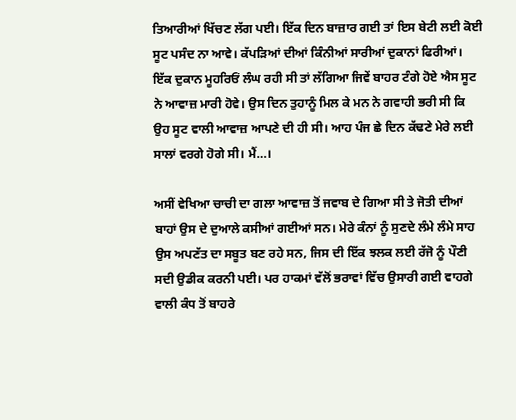ਤਿਆਰੀਆਂ ਖਿੱਚਣ ਲੱਗ ਪਈ। ਇੱਕ ਦਿਨ ਬਾਜ਼ਾਰ ਗਈ ਤਾਂ ਇਸ ਬੇਟੀ ਲਈ ਕੋਈ ਸੂਟ ਪਸੰਦ ਨਾ ਆਵੇ। ਕੱਪੜਿਆਂ ਦੀਆਂ ਕਿੰਨੀਆਂ ਸਾਰੀਆਂ ਦੁਕਾਨਾਂ ਫਿਰੀਆਂ। ਇੱਕ ਦੁਕਾਨ ਮੂਹਰਿਓਂ ਲੰਘ ਰਹੀ ਸੀ ਤਾਂ ਲੱਗਿਆ ਜਿਵੇਂ ਬਾਹਰ ਟੰਗੇ ਹੋਏ ਐਸ ਸੂਟ ਨੇ ਆਵਾਜ਼ ਮਾਰੀ ਹੋਵੇ। ਉਸ ਦਿਨ ਤੁਹਾਨੂੰ ਮਿਲ ਕੇ ਮਨ ਨੇ ਗਵਾਹੀ ਭਰੀ ਸੀ ਕਿ ਉਹ ਸੂਟ ਵਾਲੀ ਆਵਾਜ਼ ਆਪਣੇ ਦੀ ਹੀ ਸੀ। ਆਹ ਪੰਜ ਛੇ ਦਿਨ ਕੱਢਣੇ ਮੇਰੇ ਲਈ ਸਾਲਾਂ ਵਰਗੇ ਹੋਗੇ ਸੀ। ਮੈਂ…।

ਅਸੀਂ ਵੇਖਿਆ ਚਾਚੀ ਦਾ ਗਲਾ ਆਵਾਜ਼ ਤੋਂ ਜਵਾਬ ਦੇ ਗਿਆ ਸੀ ਤੇ ਜੋਤੀ ਦੀਆਂ ਬਾਹਾਂ ਉਸ ਦੇ ਦੁਆਲੇ ਕਸੀਆਂ ਗਈਆਂ ਸਨ। ਮੇਰੇ ਕੰਨਾਂ ਨੂੰ ਸੁਣਦੇ ਲੰਮੇ ਲੰਮੇ ਸਾਹ ਉਸ ਅਪਣੱਤ ਦਾ ਸਬੂਤ ਬਣ ਰਹੇ ਸਨ, ਜਿਸ ਦੀ ਇੱਕ ਝਲਕ ਲਈ ਰੱਜੋ ਨੂੰ ਪੌਣੀ ਸਦੀ ਉਡੀਕ ਕਰਨੀ ਪਈ। ਪਰ ਹਾਕਮਾਂ ਵੱਲੋਂ ਭਰਾਵਾਂ ਵਿੱਚ ਉਸਾਰੀ ਗਈ ਵਾਹਗੇ ਵਾਲੀ ਕੰਧ ਤੋਂ ਬਾਹਰੇ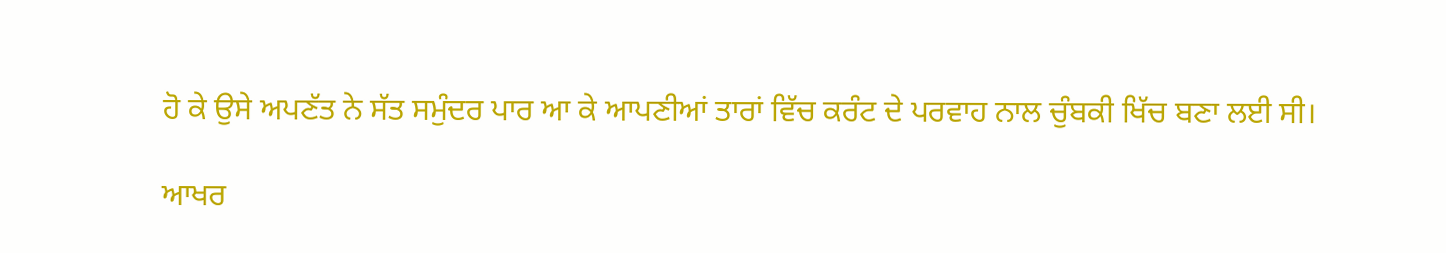ਹੋ ਕੇ ਉਸੇ ਅਪਣੱਤ ਨੇ ਸੱਤ ਸਮੁੰਦਰ ਪਾਰ ਆ ਕੇ ਆਪਣੀਆਂ ਤਾਰਾਂ ਵਿੱਚ ਕਰੰਟ ਦੇ ਪਰਵਾਹ ਨਾਲ ਚੁੰਬਕੀ ਖਿੱਚ ਬਣਾ ਲਈ ਸੀ।

ਆਖਰ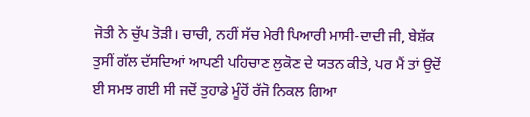ਜੋਤੀ ਨੇ ਚੁੱਪ ਤੋੜੀ। ਚਾਚੀ, ਨਹੀਂ ਸੱਚ ਮੇਰੀ ਪਿਆਰੀ ਮਾਸੀ-ਦਾਦੀ ਜੀ, ਬੇਸ਼ੱਕ ਤੁਸੀਂ ਗੱਲ ਦੱਸਦਿਆਂ ਆਪਣੀ ਪਹਿਚਾਣ ਲੁਕੋਣ ਦੇ ਯਤਨ ਕੀਤੇ, ਪਰ ਮੈਂ ਤਾਂ ਉਦੋਂ ਈ ਸਮਝ ਗਈ ਸੀ ਜਦੋਂ ਤੁਹਾਡੇ ਮੂੰਹੋਂ ਰੱਜੋ ਨਿਕਲ ਗਿਆ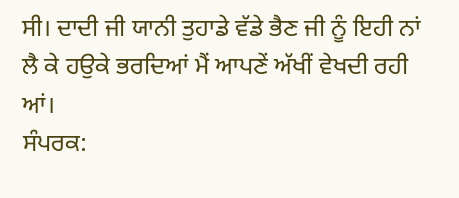ਸੀ। ਦਾਦੀ ਜੀ ਯਾਨੀ ਤੁਹਾਡੇ ਵੱਡੇ ਭੈਣ ਜੀ ਨੂੰ ਇਹੀ ਨਾਂ ਲੈ ਕੇ ਹਉਕੇ ਭਰਦਿਆਂ ਮੈਂ ਆਪਣੇਂ ਅੱਖੀਂ ਵੇਖਦੀ ਰਹੀ ਆਂ।
ਸੰਪਰਕ: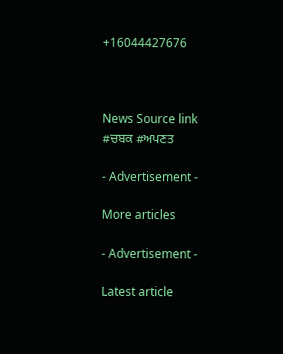+16044427676



News Source link
#ਚਬਕ #ਅਪਣਤ

- Advertisement -

More articles

- Advertisement -

Latest article